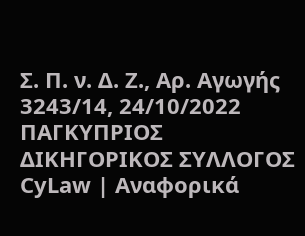Σ. Π. ν. Δ. Ζ., Αρ. Αγωγής 3243/14, 24/10/2022 ΠΑΓΚΥΠΡΙΟΣ ΔΙΚΗΓΟΡΙΚΟΣ ΣΥΛΛΟΓΟΣ CyLaw | Αναφορικά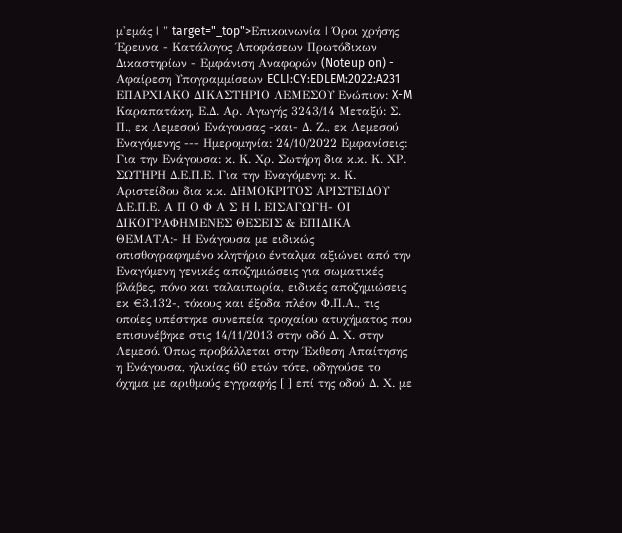μ'εμάς | " target="_top">Επικοινωνία | Όροι χρήσης Έρευνα - Κατάλογος Αποφάσεων Πρωτόδικων Δικαστηρίων - Εμφάνιση Αναφορών (Noteup on) - Αφαίρεση Υπογραμμίσεων ECLI:CY:EDLEM:2022:A231 ΕΠΑΡΧΙΑΚΟ ΔΙΚΑΣΤΗΡΙΟ ΛΕΜΕΣΟΥ Ενώπιον: X-M Καραπατάκη, Ε.Δ. Αρ. Αγωγής 3243/14 Μεταξύ: Σ. Π., εκ Λεμεσού Ενάγουσας -και- Δ. Ζ., εκ Λεμεσού Εναγόμενης --- Ημερομηνία: 24/10/2022 Εμφανίσεις: Για την Ενάγουσα: κ. Κ. Χρ. Σωτήρη δια κ.κ. Κ. ΧΡ. ΣΩΤΗΡΗ Δ.Ε.Π.Ε. Για την Εναγόμενη: κ. Κ. Αριστείδου δια κ.κ. ΔΗΜΟΚΡΙΤΟΣ ΑΡΙΣΤΕΙΔΟΥ Δ.Ε.Π.Ε. Α Π Ο Φ Α Σ Η I. ΕΙΣΑΓΩΓΗ- ΟΙ ΔΙΚΟΓΡΑΦΗΜΕΝΕΣ ΘΕΣΕΙΣ & ΕΠΙΔΙΚΑ ΘΕΜΑΤΑ:- Η Ενάγουσα με ειδικώς οπισθογραφημένο κλητήριο ένταλμα αξιώνει από την Εναγόμενη γενικές αποζημιώσεις για σωματικές βλάβες, πόνο και ταλαιπωρία, ειδικές αποζημιώσεις εκ €3.132-, τόκους και έξοδα πλέον Φ.Π.Α., τις οποίες υπέστηκε συνεπεία τροχαίου ατυχήματος που επισυνέβηκε στις 14/11/2013 στην οδό Δ. Χ. στην Λεμεσό. Όπως προβάλλεται στην Έκθεση Απαίτησης η Ενάγουσα, ηλικίας 60 ετών τότε, οδηγούσε το όχημα με αριθμούς εγγραφής [ ] επί της οδού Δ. Χ. με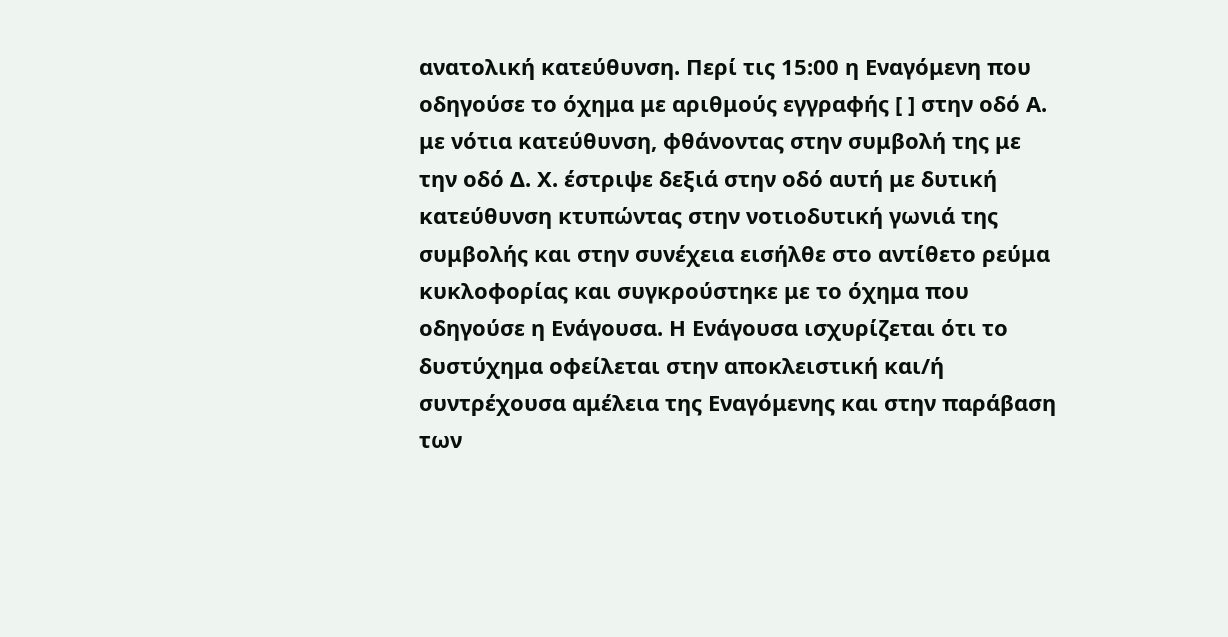ανατολική κατεύθυνση. Περί τις 15:00 η Εναγόμενη που οδηγούσε το όχημα με αριθμούς εγγραφής [ ] στην οδό Α. με νότια κατεύθυνση, φθάνοντας στην συμβολή της με την οδό Δ. Χ. έστριψε δεξιά στην οδό αυτή με δυτική κατεύθυνση κτυπώντας στην νοτιοδυτική γωνιά της συμβολής και στην συνέχεια εισήλθε στο αντίθετο ρεύμα κυκλοφορίας και συγκρούστηκε με το όχημα που οδηγούσε η Ενάγουσα. Η Ενάγουσα ισχυρίζεται ότι το δυστύχημα οφείλεται στην αποκλειστική και/ή συντρέχουσα αμέλεια της Εναγόμενης και στην παράβαση των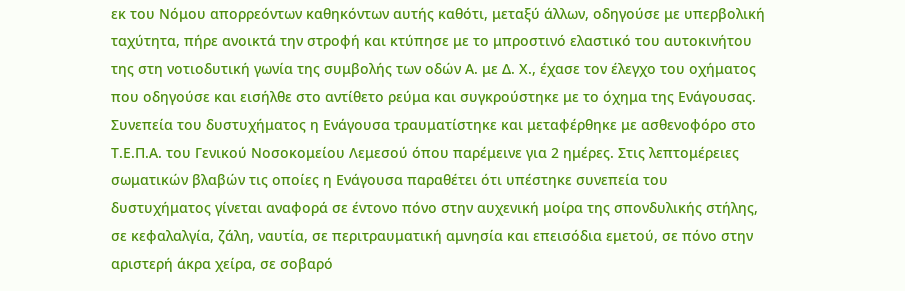εκ του Νόμου απορρεόντων καθηκόντων αυτής καθότι, μεταξύ άλλων, οδηγούσε με υπερβολική ταχύτητα, πήρε ανοικτά την στροφή και κτύπησε με το μπροστινό ελαστικό του αυτοκινήτου της στη νοτιοδυτική γωνία της συμβολής των οδών Α. με Δ. Χ., έχασε τον έλεγχο του οχήματος που οδηγούσε και εισήλθε στο αντίθετο ρεύμα και συγκρούστηκε με το όχημα της Ενάγουσας. Συνεπεία του δυστυχήματος η Ενάγουσα τραυματίστηκε και μεταφέρθηκε με ασθενοφόρο στο Τ.Ε.Π.Α. του Γενικού Νοσοκομείου Λεμεσού όπου παρέμεινε για 2 ημέρες. Στις λεπτομέρειες σωματικών βλαβών τις οποίες η Ενάγουσα παραθέτει ότι υπέστηκε συνεπεία του δυστυχήματος γίνεται αναφορά σε έντονο πόνο στην αυχενική μοίρα της σπονδυλικής στήλης, σε κεφαλαλγία, ζάλη, ναυτία, σε περιτραυματική αμνησία και επεισόδια εμετού, σε πόνο στην αριστερή άκρα χείρα, σε σοβαρό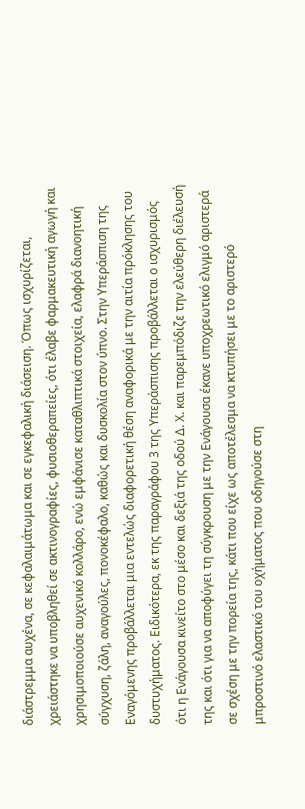διάστρεμμα αυχένα, σε κεφαλαιμάτωμα και σε εγκεφαλική διάσειση. Όπως ισχυρίζεται, χρειάστηκε να υποβληθεί σε ακτινογραφίες, φυσιοθεραπείες, ότι έλαβε φαρμακευτική αγωγή και χρησιμοποιούσε αυχενικό κολλάρο, ενώ εμφάνισε καταθλιπτικά στοιχεία, ελαφρά διανοητική σύγχυση, ζάλη, αναγούλες, πονοκέφαλο, καθώς και δυσκολία στον ύπνο. Στην Υπεράσπιση της Εναγόμενης προβάλλεται μια εντελώς διαφορετική θέση αναφορικά με την αιτία πρόκλησης του δυστυχήματος. Ειδικότερα, εκ της παραγράφου 3 της Υπεράσπισης προβάλλεται ο ισχυρισμός ότι η Ενάγουσα κινείτο στο μέσο και δεξιά της οδού Δ. Χ. και παρεμπόδιζε την ελεύθερη διέλευσή της και ότι για να αποφύγει τη σύγκρουση με την Ενάγουσα έκανε υποχρεωτικό ελιγμό αριστερά σε σχέση με την πορεία της, κάτι που είχε ως αποτέλεσμα να κτυπήσει με το αριστερό μπροστινό ελαστικό του οχήματος που οδηγούσε στη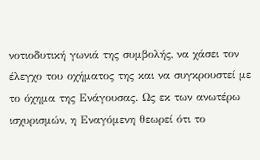νοτιοδυτική γωνιά της συμβολής, να χάσει τον έλεγχο του οχήματος της και να συγκρουστεί με το όχημα της Ενάγουσας. Ως εκ των ανωτέρω ισχυρισμών, η Εναγόμενη θεωρεί ότι το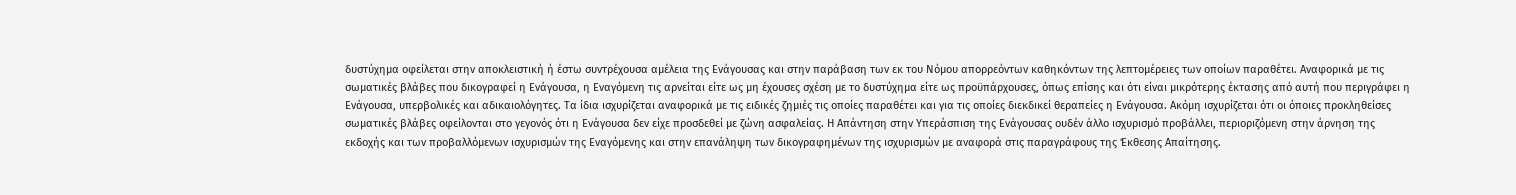δυστύχημα οφείλεται στην αποκλειστική ή έστω συντρέχουσα αμέλεια της Ενάγουσας και στην παράβαση των εκ του Νόμου απορρεόντων καθηκόντων της λεπτομέρειες των οποίων παραθέτει. Αναφορικά με τις σωματικές βλάβες που δικογραφεί η Ενάγουσα, η Εναγόμενη τις αρνείται είτε ως μη έχουσες σχέση με το δυστύχημα είτε ως προϋπάρχουσες, όπως επίσης και ότι είναι μικρότερης έκτασης από αυτή που περιγράφει η Ενάγουσα, υπερβολικές και αδικαιολόγητες. Τα ίδια ισχυρίζεται αναφορικά με τις ειδικές ζημιές τις οποίες παραθέτει και για τις οποίες διεκδικεί θεραπείες η Ενάγουσα. Ακόμη ισχυρίζεται ότι οι όποιες προκληθείσες σωματικές βλάβες οφείλονται στο γεγονός ότι η Ενάγουσα δεν είχε προσδεθεί με ζώνη ασφαλείας. Η Απάντηση στην Υπεράσπιση της Ενάγουσας ουδέν άλλο ισχυρισμό προβάλλει, περιοριζόμενη στην άρνηση της εκδοχής και των προβαλλόμενων ισχυρισμών της Εναγόμενης και στην επανάληψη των δικογραφημένων της ισχυρισμών με αναφορά στις παραγράφους της Έκθεσης Απαίτησης.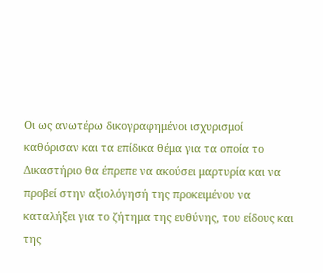Οι ως ανωτέρω δικογραφημένοι ισχυρισμοί καθόρισαν και τα επίδικα θέμα για τα οποία το Δικαστήριο θα έπρεπε να ακούσει μαρτυρία και να προβεί στην αξιολόγησή της προκειμένου να καταλήξει για το ζήτημα της ευθύνης, του είδους και της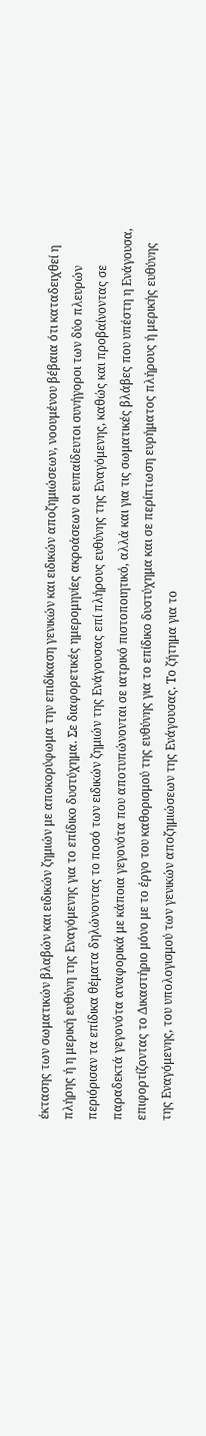έκτασης των σωματικών βλαβών και ειδικών ζημιών με αποκορύφωμα την επιδίκαση γενικών και ειδικών αποζημιώσεων, νοουμένου βέβαια ότι καταδειχθεί η πλήρης ή η μερική ευθύνη της Εναγόμενης για το επίδικο δυστύχημα. Σε διαφορετικές ημερομηνίες ακροάσεων οι ευπαίδευτοι συνήγοροι των δύο πλευρών περιόρισαν τα επίδικα θέματα δηλώνοντας το ποσό των ειδικών ζημιών της Ενάγουσας επί πλήρους ευθύνης της Εναγόμενης, καθώς και προβαίνοντας σε παραδεκτά γεγονότα αναφορικά με κάποια γεγονότα που αποτυπώνονται σε ιατρικό πιστοποιητικό, αλλά και για τις σωματικές βλάβες που υπέστη η Ενάγουσα, επιφορτίζοντας το Δικαστήριο μόνο με το έργο του καθορισμού της ευθύνης για το επίδικο δυστύχημα και σε περίπτωση ευρήματος πλήρους ή μερικής ευθύνης της Εναγόμενης, του υπολογισμού των γενικών αποζημιώσεων της Ενάγουσας. Το ζήτημα για το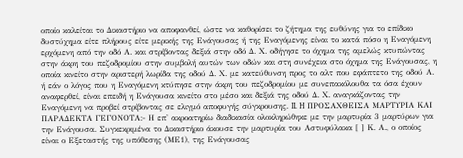οποίο καλείται το Δικαστήριο να αποφανθεί, ώστε να καθορίσει το ζήτημα της ευθύνης για το επίδικο δυστύχημα είτε πλήρους είτε μερικής της Ενάγουσας ή της Εναγόμενης είναι το κατά πόσο η Εναγόμενη ερχόμενη από την οδό Α. και στρίβοντας δεξιά στην οδό Δ. Χ. οδήγησε το όχημα της αμελώς κτυπώντας στην άκρη του πεζοδρομίου στην συμβολή αυτών των οδών και στη συνέχεια στο όχημα της Ενάγουσας, η οποία κινείτο στην αριστερή λωρίδα της οδού Δ. Χ. με κατεύθυνση προς το αλτ που εφάπτετο της οδού Α. ή εάν ο λόγος που η Εναγόμενη κτύπησε στην άκρη του πεζοδρομίου με συνεπακόλουθα τα όσα έχουν αναφερθεί, είναι επειδή η Ενάγουσα κινείτο στο μέσο και δεξιά της οδού Δ. Χ. αναγκάζοντας την Εναγόμενη να προβεί στρίβοντας σε ελιγμό αποφυγής σύγκρουσης. II. H ΠΡΟΣΑΧΘΕΙΣΑ ΜΑΡΤΥΡΙΑ ΚΑΙ ΠΑΡΑΔΕΚΤΑ ΓΕΓΟΝΟΤΑ:- Η επ' ακροατηρίω διαδικασία ολοκληρώθηκε με την μαρτυρία 3 μαρτύρων για την Ενάγουσα. Συγκεκριμένα το Δικαστήριο άκουσε την μαρτυρία του Αστυφύλακα [ ] Κ. Α., ο οποίος είναι ο Εξεταστής της υπόθεσης (ΜΕ1), της Ενάγουσας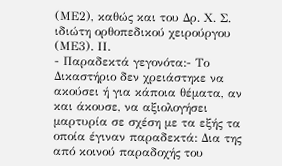(ΜΕ2), καθώς και του Δρ. Χ. Σ. ιδιώτη ορθοπεδικού χειρούργου (ΜΕ3). ΙΙ.
- Παραδεκτά γεγονότα:- Το Δικαστήριο δεν χρειάστηκε να ακούσει ή για κάποια θέματα, αν και άκουσε, να αξιολογήσει μαρτυρία σε σχέση με τα εξής τα οποία έγιναν παραδεκτά: Δια της από κοινού παραδοχής του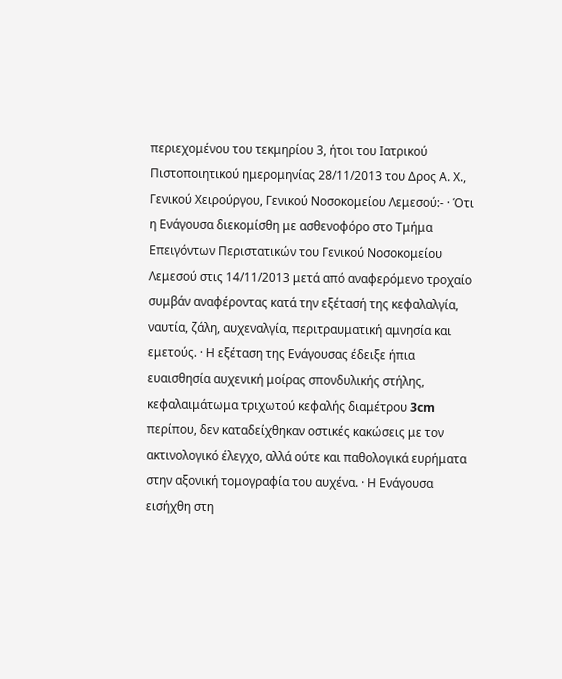περιεχομένου του τεκμηρίου 3, ήτοι του Ιατρικού Πιστοποιητικού ημερομηνίας 28/11/2013 του Δρος Α. Χ., Γενικού Χειρούργου, Γενικού Νοσοκομείου Λεμεσού:- · Ότι η Ενάγουσα διεκομίσθη με ασθενοφόρο στο Τμήμα Επειγόντων Περιστατικών του Γενικού Νοσοκομείου Λεμεσού στις 14/11/2013 μετά από αναφερόμενο τροχαίο συμβάν αναφέροντας κατά την εξέτασή της κεφαλαλγία, ναυτία, ζάλη, αυχεναλγία, περιτραυματική αμνησία και εμετούς. · Η εξέταση της Ενάγουσας έδειξε ήπια ευαισθησία αυχενική μοίρας σπονδυλικής στήλης, κεφαλαιμάτωμα τριχωτού κεφαλής διαμέτρου 3cm περίπου, δεν καταδείχθηκαν οστικές κακώσεις με τον ακτινολογικό έλεγχο, αλλά ούτε και παθολογικά ευρήματα στην αξονική τομογραφία του αυχένα. · Η Ενάγουσα εισήχθη στη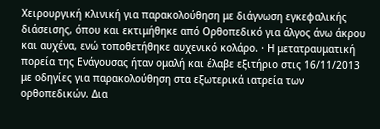Χειρουργική κλινική για παρακολούθηση με διάγνωση εγκεφαλικής διάσεισης, όπου και εκτιμήθηκε από Ορθοπεδικό για άλγος άνω άκρου και αυχένα, ενώ τοποθετήθηκε αυχενικό κολάρο. · Η μετατραυματική πορεία της Ενάγουσας ήταν ομαλή και έλαβε εξιτήριο στις 16/11/2013 με οδηγίες για παρακολούθηση στα εξωτερικά ιατρεία των ορθοπεδικών. Δια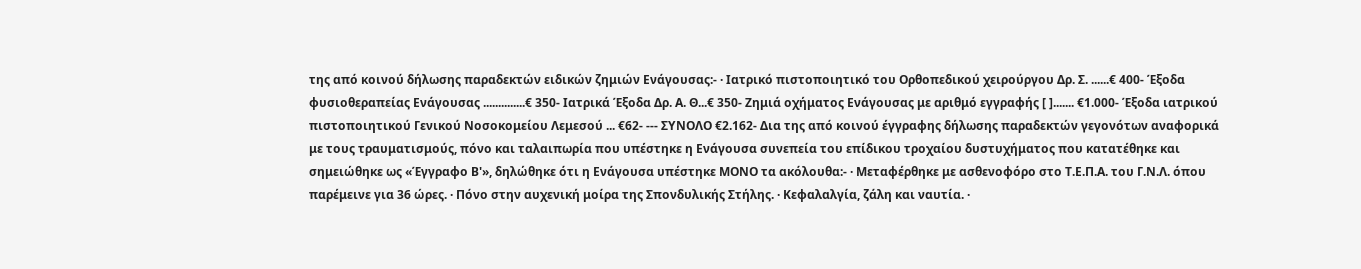της από κοινού δήλωσης παραδεκτών ειδικών ζημιών Ενάγουσας:- · Ιατρικό πιστοποιητικό του Ορθοπεδικού χειρούργου Δρ. Σ. ......€ 400- Έξοδα φυσιοθεραπείας Ενάγουσας ..............€ 350- Ιατρικά Έξοδα Δρ. Α. Θ...€ 350- Ζημιά οχήματος Ενάγουσας με αριθμό εγγραφής [ ]....... €1.000- Έξοδα ιατρικού πιστοποιητικού Γενικού Νοσοκομείου Λεμεσού ... €62- --- ΣΥΝΟΛΟ €2.162- Δια της από κοινού έγγραφης δήλωσης παραδεκτών γεγονότων αναφορικά με τους τραυματισμούς, πόνο και ταλαιπωρία που υπέστηκε η Ενάγουσα συνεπεία του επίδικου τροχαίου δυστυχήματος που κατατέθηκε και σημειώθηκε ως «Έγγραφο Β'», δηλώθηκε ότι η Ενάγουσα υπέστηκε ΜΟΝΟ τα ακόλουθα:- · Μεταφέρθηκε με ασθενοφόρο στο Τ.Ε.Π.Α. του Γ.Ν.Λ. όπου παρέμεινε για 36 ώρες. · Πόνο στην αυχενική μοίρα της Σπονδυλικής Στήλης. · Κεφαλαλγία, ζάλη και ναυτία. ·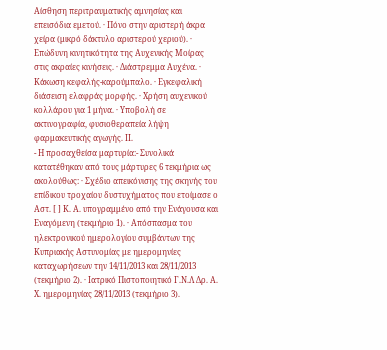Αίσθηση περιτραυματικής αμνησίας και επεισόδια εμετού. · Πόνο στην αριστερή άκρα χείρα (μικρό δάκτυλο αριστερού χεριού). · Επώδυνη κινητικότητα της Αυχενικής Μοίρας στις ακραίες κινήσεις. · Διάστρεμμα Αυχένα. · Κάκωση κεφαλής-καρούμπαλο. · Εγκεφαλική διάσειση ελαφράς μορφής. · Χρήση αυχενικού κολλάρου για 1 μήνα. · Υποβολή σε ακτινογραφία, φυσιοθεραπεία λήψη φαρμακευτικής αγωγής. ΙΙ.
- Η προσαχθείσα μαρτυρία:- Συνολικά κατατέθηκαν από τους μάρτυρες 6 τεκμήρια ως ακολούθως: · Σχέδιο απεικόνισης της σκηνής του επίδικου τροχαίου δυστυχήματος που ετοίμασε ο Αστ. [ ] Κ. Α. υπογραμμένο από την Ενάγουσα και Εναγόμενη (τεκμήριο 1). · Απόσπασμα του ηλεκτρονικού ημερολογίου συμβάντων της Κυπριακής Αστυνομίας με ημερομηνίες καταχωρήσεων την 14/11/2013 και 28/11/2013 (τεκμήριο 2). · Ιατρικό Πιστοποιητικό Γ.Ν.Λ Δρ. Α. Χ. ημερομηνίας 28/11/2013 (τεκμήριο 3).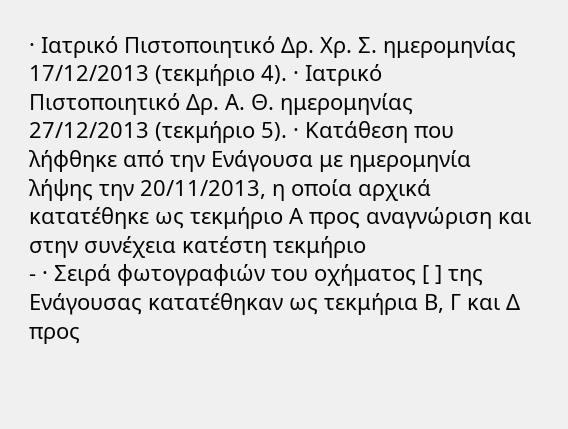· Ιατρικό Πιστοποιητικό Δρ. Χρ. Σ. ημερομηνίας 17/12/2013 (τεκμήριο 4). · Ιατρικό Πιστοποιητικό Δρ. Α. Θ. ημερομηνίας 27/12/2013 (τεκμήριο 5). · Κατάθεση που λήφθηκε από την Ενάγουσα με ημερομηνία λήψης την 20/11/2013, η οποία αρχικά κατατέθηκε ως τεκμήριο Α προς αναγνώριση και στην συνέχεια κατέστη τεκμήριο
- · Σειρά φωτογραφιών του οχήματος [ ] της Ενάγουσας κατατέθηκαν ως τεκμήρια Β, Γ και Δ προς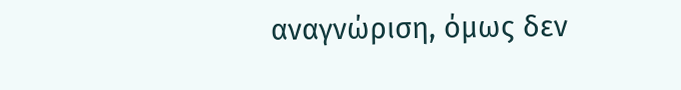αναγνώριση, όμως δεν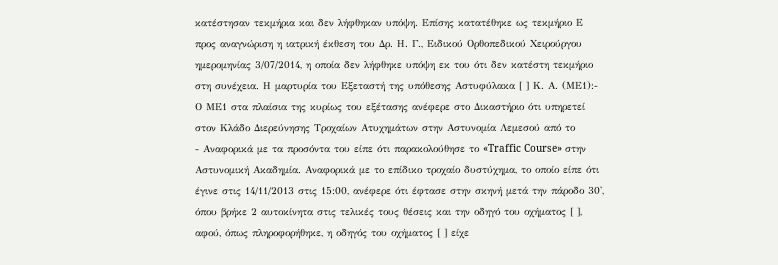κατέστησαν τεκμήρια και δεν λήφθηκαν υπόψη. Επίσης κατατέθηκε ως τεκμήριο Ε προς αναγνώριση η ιατρική έκθεση του Δρ. Η. Γ., Ειδικού Ορθοπεδικού Χειρούργου ημερομηνίας 3/07/2014, η οποία δεν λήφθηκε υπόψη εκ του ότι δεν κατέστη τεκμήριο στη συνέχεια. Η μαρτυρία του Εξεταστή της υπόθεσης Αστυφύλακα [ ] Κ. Α. (ΜΕ1):- Ο ΜΕ1 στα πλαίσια της κυρίως του εξέτασης ανέφερε στο Δικαστήριο ότι υπηρετεί στον Κλάδο Διερεύνησης Τροχαίων Ατυχημάτων στην Αστυνομία Λεμεσού από το
- Αναφορικά με τα προσόντα του είπε ότι παρακολούθησε το «Traffic Course» στην Αστυνομική Ακαδημία. Αναφορικά με το επίδικο τροχαίο δυστύχημα, το οποίο είπε ότι έγινε στις 14/11/2013 στις 15:00, ανέφερε ότι έφτασε στην σκηνή μετά την πάροδο 30', όπου βρήκε 2 αυτοκίνητα στις τελικές τους θέσεις και την οδηγό του οχήματος [ ], αφού, όπως πληροφορήθηκε, η οδηγός του οχήματος [ ] είχε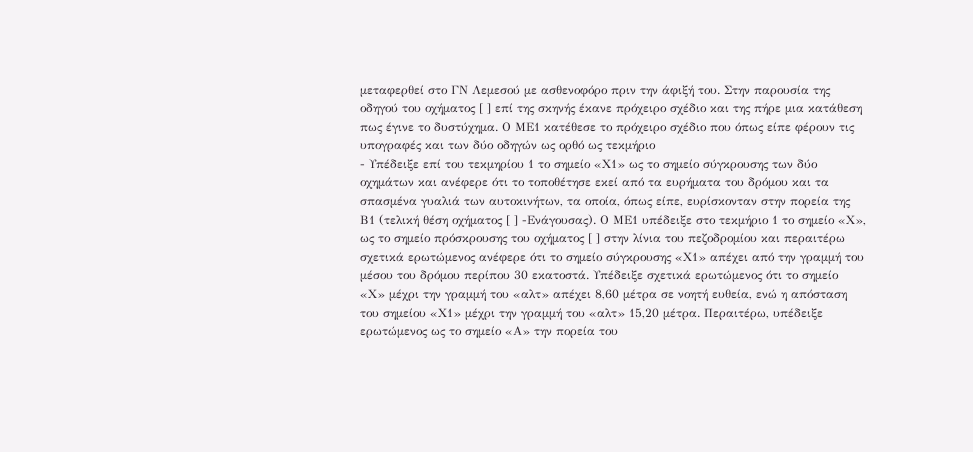μεταφερθεί στο ΓΝ Λεμεσού με ασθενοφόρο πριν την άφιξή του. Στην παρουσία της οδηγού του οχήματος [ ] επί της σκηνής έκανε πρόχειρο σχέδιο και της πήρε μια κατάθεση πως έγινε το δυστύχημα. Ο ΜΕ1 κατέθεσε το πρόχειρο σχέδιο που όπως είπε φέρουν τις υπογραφές και των δύο οδηγών ως ορθό ως τεκμήριο
- Υπέδειξε επί του τεκμηρίου 1 το σημείο «Χ1» ως το σημείο σύγκρουσης των δύο οχημάτων και ανέφερε ότι το τοποθέτησε εκεί από τα ευρήματα του δρόμου και τα σπασμένα γυαλιά των αυτοκινήτων, τα οποία, όπως είπε, ευρίσκονταν στην πορεία της Β1 (τελική θέση οχήματος [ ] -Ενάγουσας). Ο ΜΕ1 υπέδειξε στο τεκμήριο 1 το σημείο «Χ», ως το σημείο πρόσκρουσης του οχήματος [ ] στην λίνια του πεζοδρομίου και περαιτέρω σχετικά ερωτώμενος ανέφερε ότι το σημείο σύγκρουσης «Χ1» απέχει από την γραμμή του μέσου του δρόμου περίπου 30 εκατοστά. Υπέδειξε σχετικά ερωτώμενος ότι το σημείο «Χ» μέχρι την γραμμή του «αλτ» απέχει 8,60 μέτρα σε νοητή ευθεία, ενώ η απόσταση του σημείου «Χ1» μέχρι την γραμμή του «αλτ» 15,20 μέτρα. Περαιτέρω, υπέδειξε ερωτώμενος ως το σημείο «Α» την πορεία του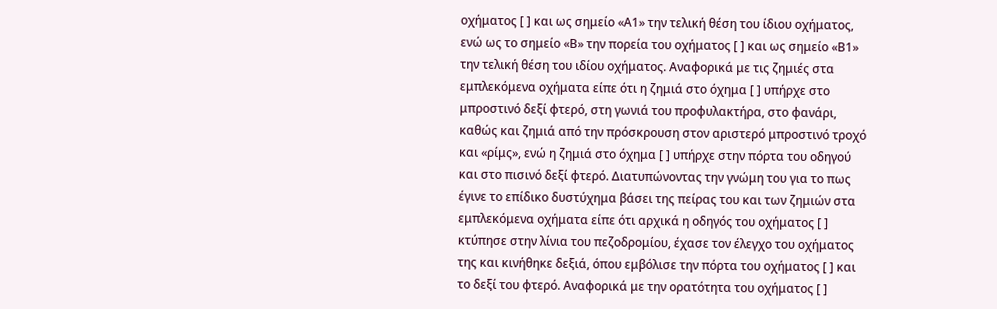οχήματος [ ] και ως σημείο «Α1» την τελική θέση του ίδιου οχήματος, ενώ ως το σημείο «Β» την πορεία του οχήματος [ ] και ως σημείο «Β1» την τελική θέση του ιδίου οχήματος. Αναφορικά με τις ζημιές στα εμπλεκόμενα οχήματα είπε ότι η ζημιά στο όχημα [ ] υπήρχε στο μπροστινό δεξί φτερό, στη γωνιά του προφυλακτήρα, στο φανάρι, καθώς και ζημιά από την πρόσκρουση στον αριστερό μπροστινό τροχό και «ρίμς», ενώ η ζημιά στο όχημα [ ] υπήρχε στην πόρτα του οδηγού και στο πισινό δεξί φτερό. Διατυπώνοντας την γνώμη του για το πως έγινε το επίδικο δυστύχημα βάσει της πείρας του και των ζημιών στα εμπλεκόμενα οχήματα είπε ότι αρχικά η οδηγός του οχήματος [ ] κτύπησε στην λίνια του πεζοδρομίου, έχασε τον έλεγχο του οχήματος της και κινήθηκε δεξιά, όπου εμβόλισε την πόρτα του οχήματος [ ] και το δεξί του φτερό. Αναφορικά με την ορατότητα του οχήματος [ ]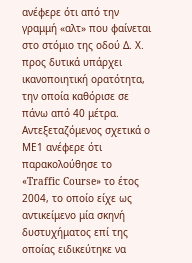ανέφερε ότι από την γραμμή «αλτ» που φαίνεται στο στόμιο της οδού Δ. Χ. προς δυτικά υπάρχει ικανοποιητική ορατότητα, την οποία καθόρισε σε πάνω από 40 μέτρα. Αντεξεταζόμενος σχετικά ο ΜΕ1 ανέφερε ότι παρακολούθησε το «Traffic Course» το έτος 2004, το οποίο είχε ως αντικείμενο μία σκηνή δυστυχήματος επί της οποίας ειδικεύτηκε να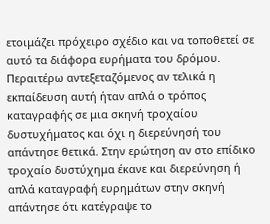ετοιμάζει πρόχειρο σχέδιο και να τοποθετεί σε αυτό τα διάφορα ευρήματα του δρόμου. Περαιτέρω αντεξεταζόμενος αν τελικά η εκπαίδευση αυτή ήταν απλά ο τρόπος καταγραφής σε μια σκηνή τροχαίου δυστυχήματος και όχι η διερεύνησή του απάντησε θετικά. Στην ερώτηση αν στο επίδικο τροχαίο δυστύχημα έκανε και διερεύνηση ή απλά καταγραφή ευρημάτων στην σκηνή απάντησε ότι κατέγραψε το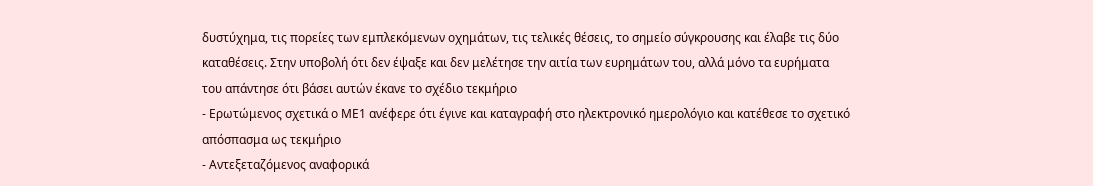δυστύχημα, τις πορείες των εμπλεκόμενων οχημάτων, τις τελικές θέσεις, το σημείο σύγκρουσης και έλαβε τις δύο καταθέσεις. Στην υποβολή ότι δεν έψαξε και δεν μελέτησε την αιτία των ευρημάτων του, αλλά μόνο τα ευρήματα του απάντησε ότι βάσει αυτών έκανε το σχέδιο τεκμήριο
- Ερωτώμενος σχετικά ο ΜΕ1 ανέφερε ότι έγινε και καταγραφή στο ηλεκτρονικό ημερολόγιο και κατέθεσε το σχετικό απόσπασμα ως τεκμήριο
- Αντεξεταζόμενος αναφορικά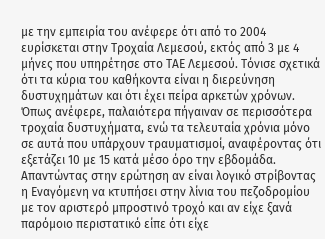με την εμπειρία του ανέφερε ότι από το 2004 ευρίσκεται στην Τροχαία Λεμεσού, εκτός από 3 με 4 μήνες που υπηρέτησε στο ΤΑΕ Λεμεσού. Τόνισε σχετικά ότι τα κύρια του καθήκοντα είναι η διερεύνηση δυστυχημάτων και ότι έχει πείρα αρκετών χρόνων. Όπως ανέφερε, παλαιότερα πήγαιναν σε περισσότερα τροχαία δυστυχήματα, ενώ τα τελευταία χρόνια μόνο σε αυτά που υπάρχουν τραυματισμοί, αναφέροντας ότι εξετάζει 10 με 15 κατά μέσο όρο την εβδομάδα. Απαντώντας στην ερώτηση αν είναι λογικό στρίβοντας η Εναγόμενη να κτυπήσει στην λίνια του πεζοδρομίου με τον αριστερό μπροστινό τροχό και αν είχε ξανά παρόμοιο περιστατικό είπε ότι είχε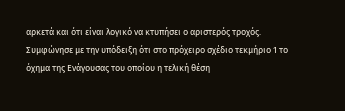αρκετά και ότι είναι λογικό να κτυπήσει ο αριστερός τροχός. Συμφώνησε με την υπόδειξη ότι στο πρόχειρο σχέδιο τεκμήριο 1 το όχημα της Ενάγουσας του οποίου η τελική θέση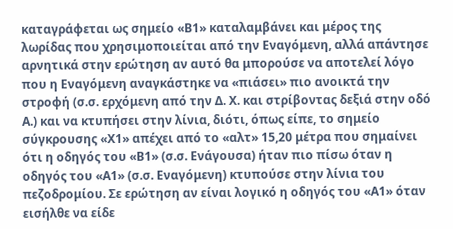καταγράφεται ως σημείο «Β1» καταλαμβάνει και μέρος της λωρίδας που χρησιμοποιείται από την Εναγόμενη, αλλά απάντησε αρνητικά στην ερώτηση αν αυτό θα μπορούσε να αποτελεί λόγο που η Εναγόμενη αναγκάστηκε να «πιάσει» πιο ανοικτά την στροφή (σ.σ. ερχόμενη από την Δ. Χ. και στρίβοντας δεξιά στην οδό Α.) και να κτυπήσει στην λίνια, διότι, όπως είπε, το σημείο σύγκρουσης «Χ1» απέχει από το «αλτ» 15,20 μέτρα που σημαίνει ότι η οδηγός του «Β1» (σ.σ. Ενάγουσα) ήταν πιο πίσω όταν η οδηγός του «Α1» (σ.σ. Εναγόμενη) κτυπούσε στην λίνια του πεζοδρομίου. Σε ερώτηση αν είναι λογικό η οδηγός του «Α1» όταν εισήλθε να είδε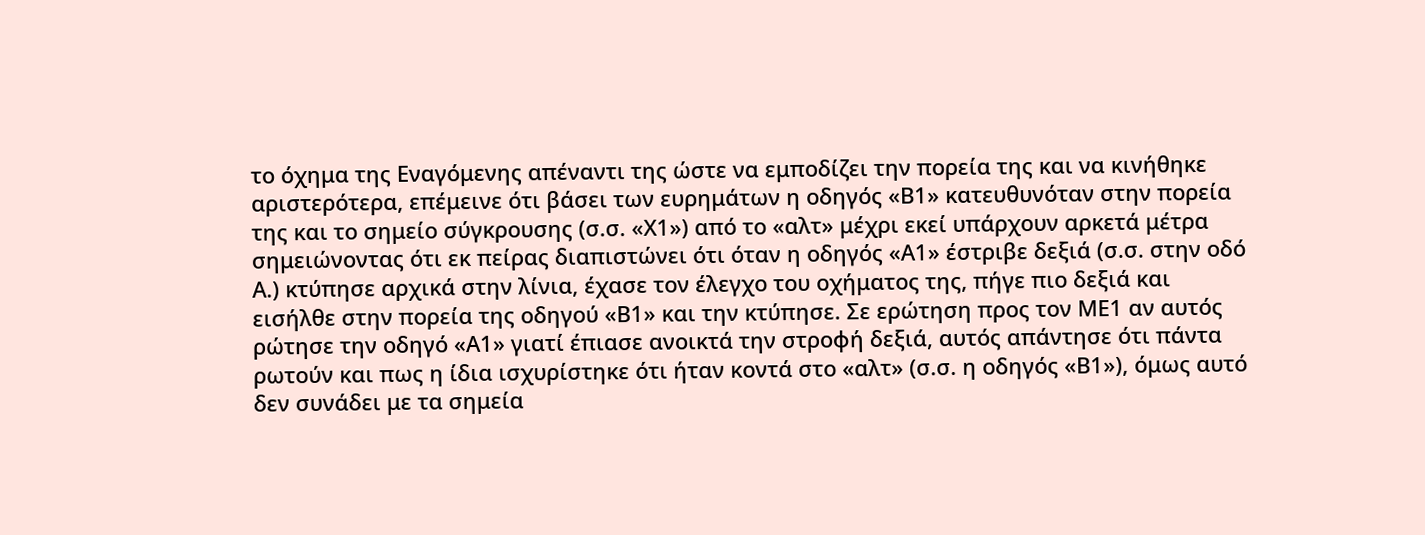το όχημα της Εναγόμενης απέναντι της ώστε να εμποδίζει την πορεία της και να κινήθηκε αριστερότερα, επέμεινε ότι βάσει των ευρημάτων η οδηγός «Β1» κατευθυνόταν στην πορεία της και το σημείο σύγκρουσης (σ.σ. «Χ1») από το «αλτ» μέχρι εκεί υπάρχουν αρκετά μέτρα σημειώνοντας ότι εκ πείρας διαπιστώνει ότι όταν η οδηγός «Α1» έστριβε δεξιά (σ.σ. στην οδό Α.) κτύπησε αρχικά στην λίνια, έχασε τον έλεγχο του οχήματος της, πήγε πιο δεξιά και εισήλθε στην πορεία της οδηγού «Β1» και την κτύπησε. Σε ερώτηση προς τον ΜΕ1 αν αυτός ρώτησε την οδηγό «Α1» γιατί έπιασε ανοικτά την στροφή δεξιά, αυτός απάντησε ότι πάντα ρωτούν και πως η ίδια ισχυρίστηκε ότι ήταν κοντά στο «αλτ» (σ.σ. η οδηγός «Β1»), όμως αυτό δεν συνάδει με τα σημεία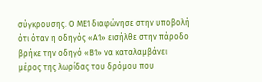σύγκρουσης. Ο ΜΕ1 διαφώνησε στην υποβολή ότι όταν η οδηγός «Α1» εισήλθε στην πάροδο βρήκε την οδηγό «Β1» να καταλαμβάνει μέρος της λωρίδας του δρόμου που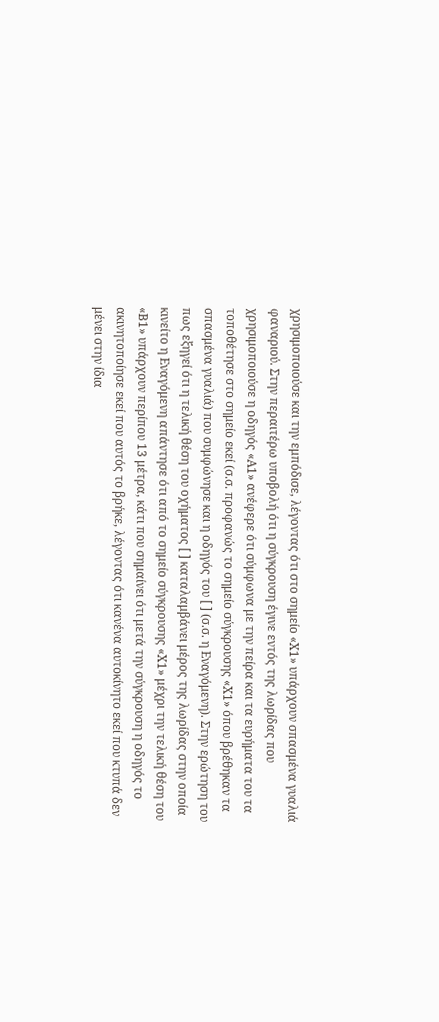χρησιμοποιούσε και την εμπόδισε, λέγοντας ότι στο σημείο «Χ1» υπάρχουν σπασμένα γυαλιά φαναριού. Στην περαιτέρω υποβολή ότι η σύγκρουση έγινε εντός της λωρίδας που χρησιμοποιούσε η οδηγός «Α1» ανέφερε ότι σύμφωνα με την πείρα και τα ευρήματα του τα τοποθέτησε στο σημείο εκεί (σ.σ. προφανώς το σημείο σύγκρουσης «Χ1» όπου βρέθηκαν τα σπασμένα γυαλιά) που συμφώνησε και η οδηγός του [ ] (σ.σ. η Εναγόμενη). Στην ερώτηση του πως εξηγεί ότι η τελική θέση του οχήματος [ ] καταλαμβάνει μέρος της λωρίδας στην οποία κινείτο η Εναγόμενη απάντησε ότι από το σημείο σύγκρουσης «Χ1» μέχρι την τελική θέση του «Β1» υπάρχουν περίπου 13 μέτρα, κάτι που σημαίνει ότι μετά την σύγκρουση η οδηγός το ακινητοποίησε εκεί που αυτός το βρήκε, λέγοντας ότι κανένα αυτοκίνητο εκεί που κτυπά δεν μένει στην ίδια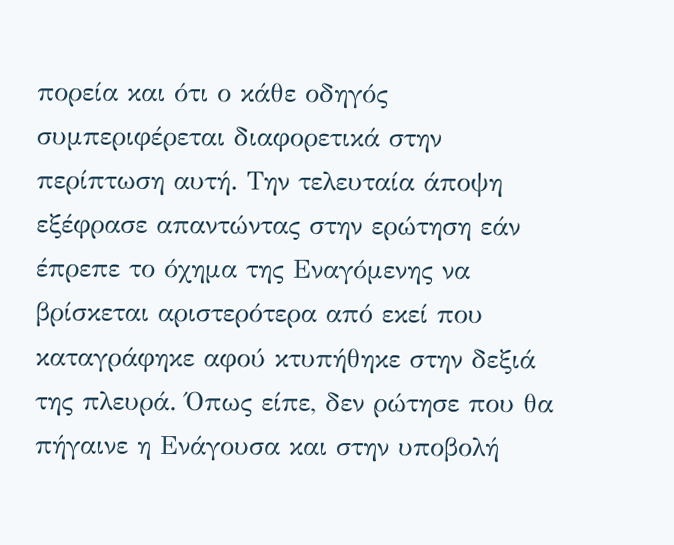πορεία και ότι ο κάθε οδηγός συμπεριφέρεται διαφορετικά στην περίπτωση αυτή. Την τελευταία άποψη εξέφρασε απαντώντας στην ερώτηση εάν έπρεπε το όχημα της Εναγόμενης να βρίσκεται αριστερότερα από εκεί που καταγράφηκε αφού κτυπήθηκε στην δεξιά της πλευρά. Όπως είπε, δεν ρώτησε που θα πήγαινε η Ενάγουσα και στην υποβολή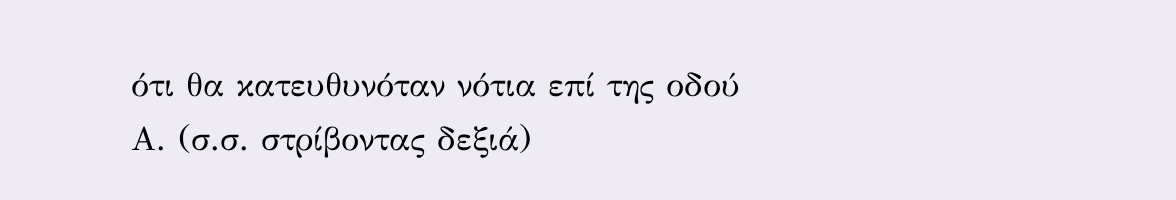ότι θα κατευθυνόταν νότια επί της οδού Α. (σ.σ. στρίβοντας δεξιά)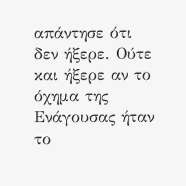απάντησε ότι δεν ήξερε. Ούτε και ήξερε αν το όχημα της Ενάγουσας ήταν το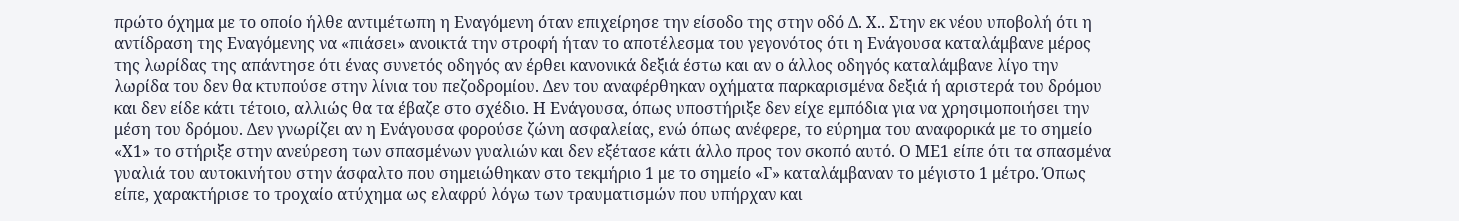πρώτο όχημα με το οποίο ήλθε αντιμέτωπη η Εναγόμενη όταν επιχείρησε την είσοδο της στην οδό Δ. Χ.. Στην εκ νέου υποβολή ότι η αντίδραση της Εναγόμενης να «πιάσει» ανοικτά την στροφή ήταν το αποτέλεσμα του γεγονότος ότι η Ενάγουσα καταλάμβανε μέρος της λωρίδας της απάντησε ότι ένας συνετός οδηγός αν έρθει κανονικά δεξιά έστω και αν ο άλλος οδηγός καταλάμβανε λίγο την λωρίδα του δεν θα κτυπούσε στην λίνια του πεζοδρομίου. Δεν του αναφέρθηκαν οχήματα παρκαρισμένα δεξιά ή αριστερά του δρόμου και δεν είδε κάτι τέτοιο, αλλιώς θα τα έβαζε στο σχέδιο. Η Ενάγουσα, όπως υποστήριξε δεν είχε εμπόδια για να χρησιμοποιήσει την μέση του δρόμου. Δεν γνωρίζει αν η Ενάγουσα φορούσε ζώνη ασφαλείας, ενώ όπως ανέφερε, το εύρημα του αναφορικά με το σημείο «Χ1» το στήριξε στην ανεύρεση των σπασμένων γυαλιών και δεν εξέτασε κάτι άλλο προς τον σκοπό αυτό. Ο ΜΕ1 είπε ότι τα σπασμένα γυαλιά του αυτοκινήτου στην άσφαλτο που σημειώθηκαν στο τεκμήριο 1 με το σημείο «Γ» καταλάμβαναν το μέγιστο 1 μέτρο. Όπως είπε, χαρακτήρισε το τροχαίο ατύχημα ως ελαφρύ λόγω των τραυματισμών που υπήρχαν και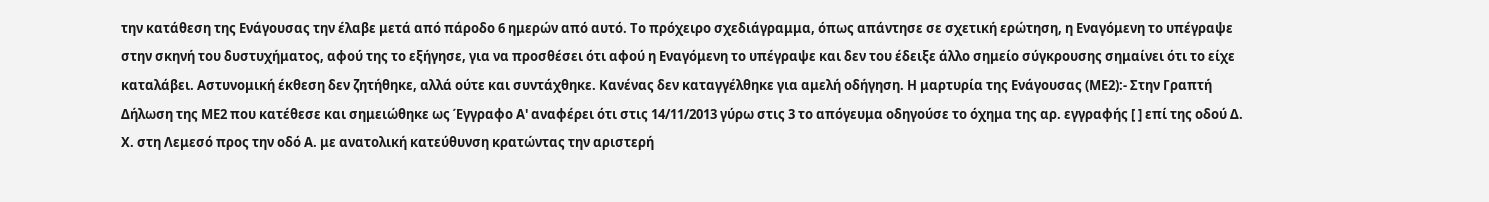την κατάθεση της Ενάγουσας την έλαβε μετά από πάροδο 6 ημερών από αυτό. Το πρόχειρο σχεδιάγραμμα, όπως απάντησε σε σχετική ερώτηση, η Εναγόμενη το υπέγραψε στην σκηνή του δυστυχήματος, αφού της το εξήγησε, για να προσθέσει ότι αφού η Εναγόμενη το υπέγραψε και δεν του έδειξε άλλο σημείο σύγκρουσης σημαίνει ότι το είχε καταλάβει. Αστυνομική έκθεση δεν ζητήθηκε, αλλά ούτε και συντάχθηκε. Κανένας δεν καταγγέλθηκε για αμελή οδήγηση. Η μαρτυρία της Ενάγουσας (ΜΕ2):- Στην Γραπτή Δήλωση της ΜΕ2 που κατέθεσε και σημειώθηκε ως Έγγραφο Α' αναφέρει ότι στις 14/11/2013 γύρω στις 3 το απόγευμα οδηγούσε το όχημα της αρ. εγγραφής [ ] επί της οδού Δ. Χ. στη Λεμεσό προς την οδό Α. με ανατολική κατεύθυνση κρατώντας την αριστερή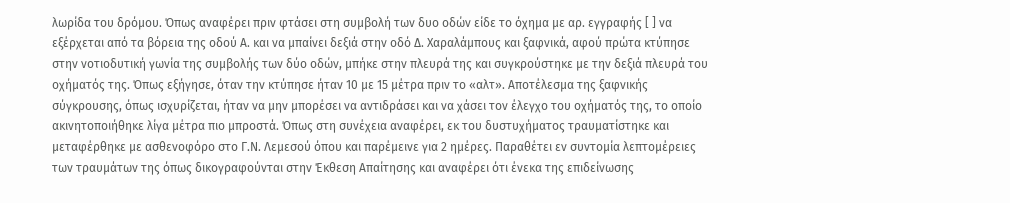λωρίδα του δρόμου. Όπως αναφέρει πριν φτάσει στη συμβολή των δυο οδών είδε το όχημα με αρ. εγγραφής [ ] να εξέρχεται από τα βόρεια της οδού Α. και να μπαίνει δεξιά στην οδό Δ. Χαραλάμπους και ξαφνικά, αφού πρώτα κτύπησε στην νοτιοδυτική γωνία της συμβολής των δύο οδών, μπήκε στην πλευρά της και συγκρούστηκε με την δεξιά πλευρά του οχήματός της. Όπως εξήγησε, όταν την κτύπησε ήταν 10 με 15 μέτρα πριν το «αλτ». Αποτέλεσμα της ξαφνικής σύγκρουσης, όπως ισχυρίζεται, ήταν να μην μπορέσει να αντιδράσει και να χάσει τον έλεγχο του οχήματός της, το οποίο ακινητοποιήθηκε λίγα μέτρα πιο μπροστά. Όπως στη συνέχεια αναφέρει, εκ του δυστυχήματος τραυματίστηκε και μεταφέρθηκε με ασθενοφόρο στο Γ.Ν. Λεμεσού όπου και παρέμεινε για 2 ημέρες. Παραθέτει εν συντομία λεπτομέρειες των τραυμάτων της όπως δικογραφούνται στην Έκθεση Απαίτησης και αναφέρει ότι ένεκα της επιδείνωσης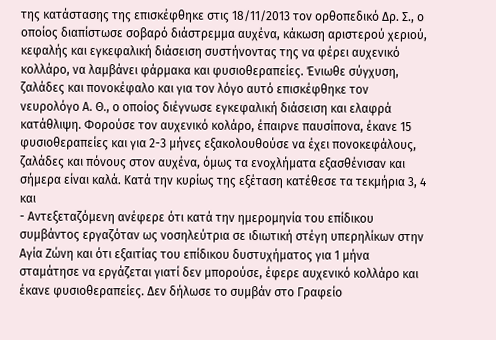της κατάστασης της επισκέφθηκε στις 18/11/2013 τον ορθοπεδικό Δρ. Σ., ο οποίος διαπίστωσε σοβαρό διάστρεμμα αυχένα, κάκωση αριστερού χεριού, κεφαλής και εγκεφαλική διάσειση συστήνοντας της να φέρει αυχενικό κολλάρο, να λαμβάνει φάρμακα και φυσιοθεραπείες. Ένιωθε σύγχυση, ζαλάδες και πονοκέφαλο και για τον λόγο αυτό επισκέφθηκε τον νευρολόγο Α. Θ., ο οποίος διέγνωσε εγκεφαλική διάσειση και ελαφρά κατάθλιψη. Φορούσε τον αυχενικό κολάρο, έπαιρνε παυσίπονα, έκανε 15 φυσιοθεραπείες και για 2-3 μήνες εξακολουθούσε να έχει πονοκεφάλους, ζαλάδες και πόνους στον αυχένα, όμως τα ενοχλήματα εξασθένισαν και σήμερα είναι καλά. Κατά την κυρίως της εξέταση κατέθεσε τα τεκμήρια 3, 4 και
- Αντεξεταζόμενη ανέφερε ότι κατά την ημερομηνία του επίδικου συμβάντος εργαζόταν ως νοσηλεύτρια σε ιδιωτική στέγη υπερηλίκων στην Αγία Ζώνη και ότι εξαιτίας του επίδικου δυστυχήματος για 1 μήνα σταμάτησε να εργάζεται γιατί δεν μπορούσε, έφερε αυχενικό κολλάρο και έκανε φυσιοθεραπείες. Δεν δήλωσε το συμβάν στο Γραφείο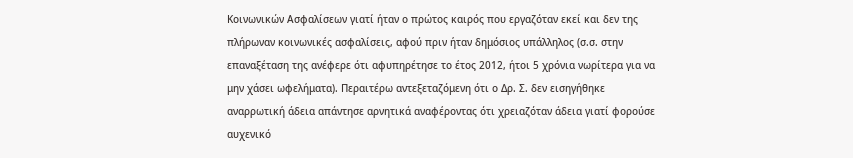Κοινωνικών Ασφαλίσεων γιατί ήταν ο πρώτος καιρός που εργαζόταν εκεί και δεν της πλήρωναν κοινωνικές ασφαλίσεις, αφού πριν ήταν δημόσιος υπάλληλος (σ.σ. στην επαναξέταση της ανέφερε ότι αφυπηρέτησε το έτος 2012, ήτοι 5 χρόνια νωρίτερα για να μην χάσει ωφελήματα). Περαιτέρω αντεξεταζόμενη ότι ο Δρ. Σ. δεν εισηγήθηκε αναρρωτική άδεια απάντησε αρνητικά αναφέροντας ότι χρειαζόταν άδεια γιατί φορούσε αυχενικό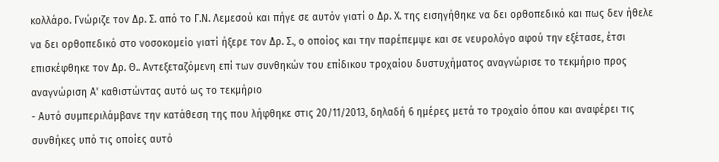κολλάρο. Γνώριζε τον Δρ. Σ. από το Γ.Ν. Λεμεσού και πήγε σε αυτόν γιατί ο Δρ. Χ. της εισηγήθηκε να δει ορθοπεδικό και πως δεν ήθελε να δει ορθοπεδικό στο νοσοκομείο γιατί ήξερε τον Δρ. Σ., ο οποίος και την παρέπεμψε και σε νευρολόγο αφού την εξέτασε, έτσι επισκέφθηκε τον Δρ. Θ.. Αντεξεταζόμενη επί των συνθηκών του επίδικου τροχαίου δυστυχήματος αναγνώρισε το τεκμήριο προς αναγνώριση Α' καθιστώντας αυτό ως το τεκμήριο
- Αυτό συμπεριλάμβανε την κατάθεση της που λήφθηκε στις 20/11/2013, δηλαδή 6 ημέρες μετά το τροχαίο όπου και αναφέρει τις συνθήκες υπό τις οποίες αυτό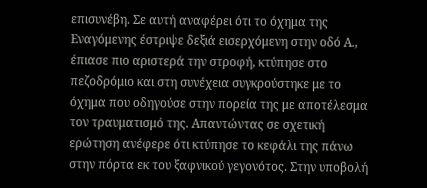επισυνέβη. Σε αυτή αναφέρει ότι το όχημα της Εναγόμενης έστριψε δεξιά εισερχόμενη στην οδό Α., έπιασε πιο αριστερά την στροφή, κτύπησε στο πεζοδρόμιο και στη συνέχεια συγκρούστηκε με το όχημα που οδηγούσε στην πορεία της με αποτέλεσμα τον τραυματισμό της. Απαντώντας σε σχετική ερώτηση ανέφερε ότι κτύπησε το κεφάλι της πάνω στην πόρτα εκ του ξαφνικού γεγονότος. Στην υποβολή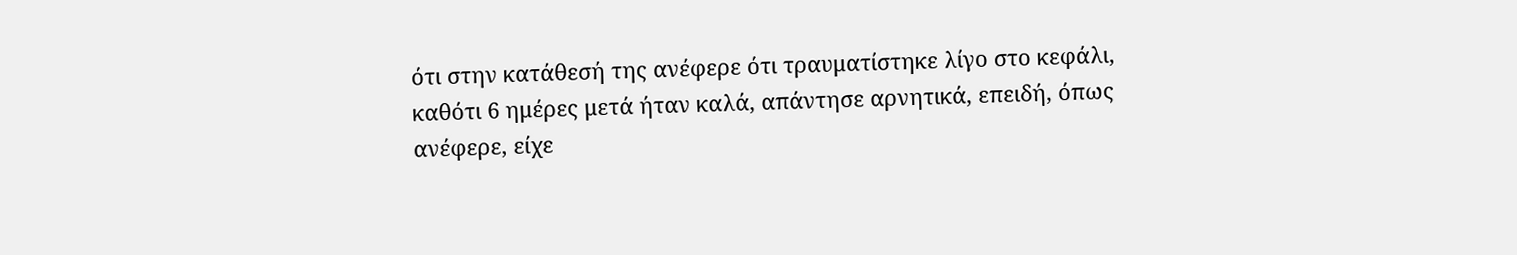ότι στην κατάθεσή της ανέφερε ότι τραυματίστηκε λίγο στο κεφάλι, καθότι 6 ημέρες μετά ήταν καλά, απάντησε αρνητικά, επειδή, όπως ανέφερε, είχε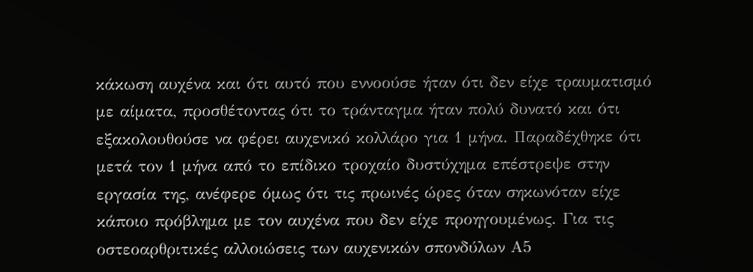κάκωση αυχένα και ότι αυτό που εννοούσε ήταν ότι δεν είχε τραυματισμό με αίματα, προσθέτοντας ότι το τράνταγμα ήταν πολύ δυνατό και ότι εξακολουθούσε να φέρει αυχενικό κολλάρο για 1 μήνα. Παραδέχθηκε ότι μετά τον 1 μήνα από το επίδικο τροχαίο δυστύχημα επέστρεψε στην εργασία της, ανέφερε όμως ότι τις πρωινές ώρες όταν σηκωνόταν είχε κάποιο πρόβλημα με τον αυχένα που δεν είχε προηγουμένως. Για τις οστεοαρθριτικές αλλοιώσεις των αυχενικών σπονδύλων Α5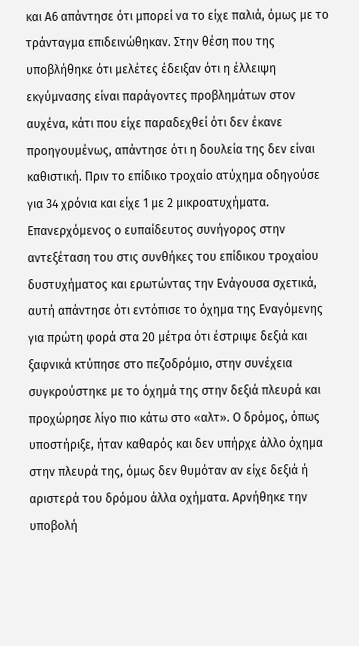και Α6 απάντησε ότι μπορεί να το είχε παλιά, όμως με το τράνταγμα επιδεινώθηκαν. Στην θέση που της υποβλήθηκε ότι μελέτες έδειξαν ότι η έλλειψη εκγύμνασης είναι παράγοντες προβλημάτων στον αυχένα, κάτι που είχε παραδεχθεί ότι δεν έκανε προηγουμένως, απάντησε ότι η δουλεία της δεν είναι καθιστική. Πριν το επίδικο τροχαίο ατύχημα οδηγούσε για 34 χρόνια και είχε 1 με 2 μικροατυχήματα. Επανερχόμενος ο ευπαίδευτος συνήγορος στην αντεξέταση του στις συνθήκες του επίδικου τροχαίου δυστυχήματος και ερωτώντας την Ενάγουσα σχετικά, αυτή απάντησε ότι εντόπισε το όχημα της Εναγόμενης για πρώτη φορά στα 20 μέτρα ότι έστριψε δεξιά και ξαφνικά κτύπησε στο πεζοδρόμιο, στην συνέχεια συγκρούστηκε με το όχημά της στην δεξιά πλευρά και προχώρησε λίγο πιο κάτω στο «αλτ». Ο δρόμος, όπως υποστήριξε, ήταν καθαρός και δεν υπήρχε άλλο όχημα στην πλευρά της, όμως δεν θυμόταν αν είχε δεξιά ή αριστερά του δρόμου άλλα οχήματα. Αρνήθηκε την υποβολή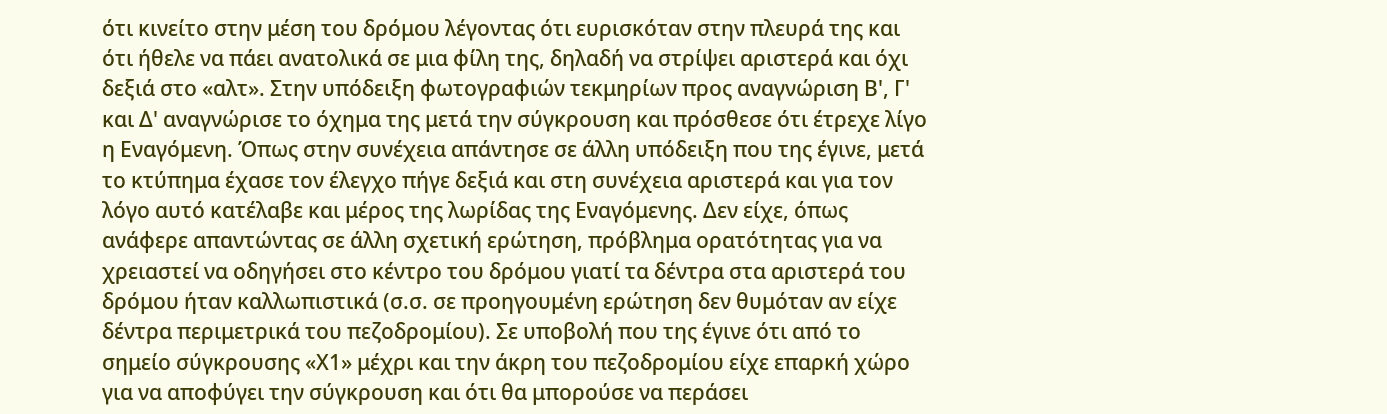ότι κινείτο στην μέση του δρόμου λέγοντας ότι ευρισκόταν στην πλευρά της και ότι ήθελε να πάει ανατολικά σε μια φίλη της, δηλαδή να στρίψει αριστερά και όχι δεξιά στο «αλτ». Στην υπόδειξη φωτογραφιών τεκμηρίων προς αναγνώριση Β', Γ' και Δ' αναγνώρισε το όχημα της μετά την σύγκρουση και πρόσθεσε ότι έτρεχε λίγο η Εναγόμενη. Όπως στην συνέχεια απάντησε σε άλλη υπόδειξη που της έγινε, μετά το κτύπημα έχασε τον έλεγχο πήγε δεξιά και στη συνέχεια αριστερά και για τον λόγο αυτό κατέλαβε και μέρος της λωρίδας της Εναγόμενης. Δεν είχε, όπως ανάφερε απαντώντας σε άλλη σχετική ερώτηση, πρόβλημα ορατότητας για να χρειαστεί να οδηγήσει στο κέντρο του δρόμου γιατί τα δέντρα στα αριστερά του δρόμου ήταν καλλωπιστικά (σ.σ. σε προηγουμένη ερώτηση δεν θυμόταν αν είχε δέντρα περιμετρικά του πεζοδρομίου). Σε υποβολή που της έγινε ότι από το σημείο σύγκρουσης «Χ1» μέχρι και την άκρη του πεζοδρομίου είχε επαρκή χώρο για να αποφύγει την σύγκρουση και ότι θα μπορούσε να περάσει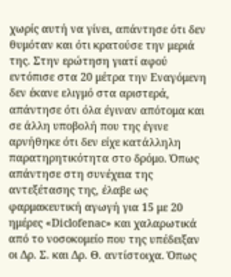χωρίς αυτή να γίνει, απάντησε ότι δεν θυμόταν και ότι κρατούσε την μεριά της. Στην ερώτηση γιατί αφού εντόπισε στα 20 μέτρα την Εναγόμενη δεν έκανε ελιγμό στα αριστερά, απάντησε ότι όλα έγιναν απότομα και σε άλλη υποβολή που της έγινε αρνήθηκε ότι δεν είχε κατάλληλη παρατηρητικότητα στο δρόμο. Όπως απάντησε στη συνέχεια της αντεξέτασης της, έλαβε ως φαρμακευτική αγωγή για 15 με 20 ημέρες «Diclofenac» και χαλαρωτικά από το νοσοκομείο που της υπέδειξαν οι Δρ. Σ. και Δρ. Θ. αντίστοιχα. Όπως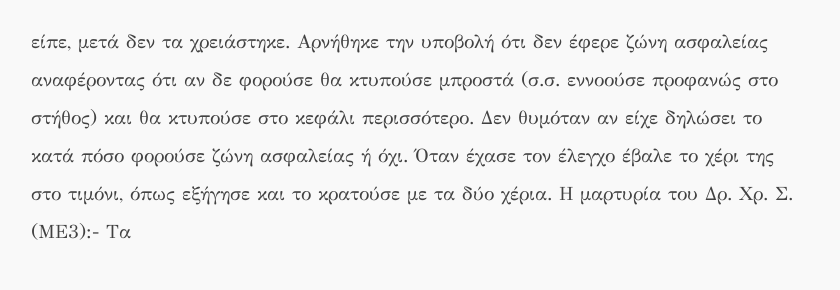είπε, μετά δεν τα χρειάστηκε. Αρνήθηκε την υποβολή ότι δεν έφερε ζώνη ασφαλείας αναφέροντας ότι αν δε φορούσε θα κτυπούσε μπροστά (σ.σ. εννοούσε προφανώς στο στήθος) και θα κτυπούσε στο κεφάλι περισσότερο. Δεν θυμόταν αν είχε δηλώσει το κατά πόσο φορούσε ζώνη ασφαλείας ή όχι. Όταν έχασε τον έλεγχο έβαλε το χέρι της στο τιμόνι, όπως εξήγησε και το κρατούσε με τα δύο χέρια. Η μαρτυρία του Δρ. Χρ. Σ. (ΜΕ3):- Τα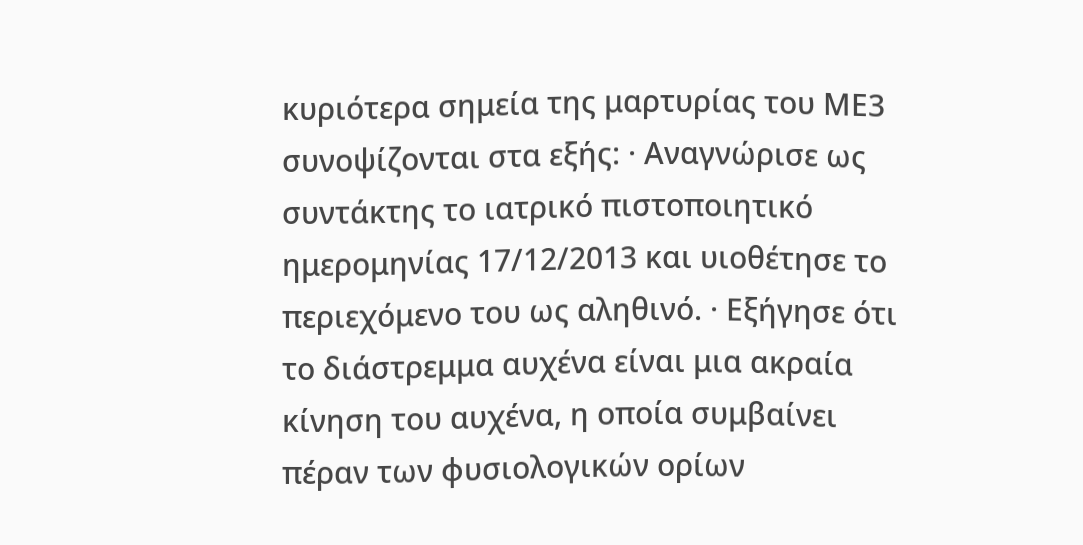κυριότερα σημεία της μαρτυρίας του ΜΕ3 συνοψίζονται στα εξής: · Αναγνώρισε ως συντάκτης το ιατρικό πιστοποιητικό ημερομηνίας 17/12/2013 και υιοθέτησε το περιεχόμενο του ως αληθινό. · Εξήγησε ότι το διάστρεμμα αυχένα είναι μια ακραία κίνηση του αυχένα, η οποία συμβαίνει πέραν των φυσιολογικών ορίων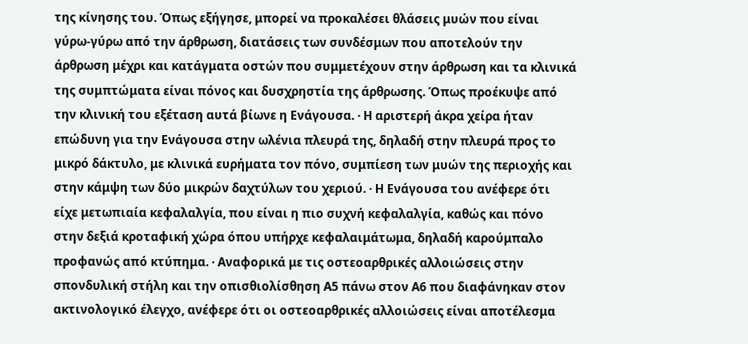της κίνησης του. Όπως εξήγησε, μπορεί να προκαλέσει θλάσεις μυών που είναι γύρω-γύρω από την άρθρωση, διατάσεις των συνδέσμων που αποτελούν την άρθρωση μέχρι και κατάγματα οστών που συμμετέχουν στην άρθρωση και τα κλινικά της συμπτώματα είναι πόνος και δυσχρηστία της άρθρωσης. Όπως προέκυψε από την κλινική του εξέταση αυτά βίωνε η Ενάγουσα. · Η αριστερή άκρα χείρα ήταν επώδυνη για την Ενάγουσα στην ωλένια πλευρά της, δηλαδή στην πλευρά προς το μικρό δάκτυλο, με κλινικά ευρήματα τον πόνο, συμπίεση των μυών της περιοχής και στην κάμψη των δύο μικρών δαχτύλων του χεριού. · Η Ενάγουσα του ανέφερε ότι είχε μετωπιαία κεφαλαλγία, που είναι η πιο συχνή κεφαλαλγία, καθώς και πόνο στην δεξιά κροταφική χώρα όπου υπήρχε κεφαλαιμάτωμα, δηλαδή καρούμπαλο προφανώς από κτύπημα. · Αναφορικά με τις οστεοαρθρικές αλλοιώσεις στην σπονδυλική στήλη και την οπισθιολίσθηση Α5 πάνω στον Α6 που διαφάνηκαν στον ακτινολογικό έλεγχο, ανέφερε ότι οι οστεοαρθρικές αλλοιώσεις είναι αποτέλεσμα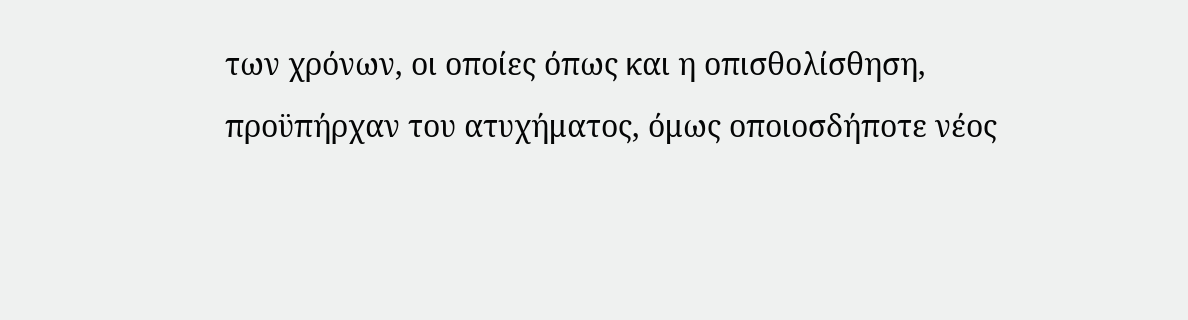των χρόνων, οι οποίες όπως και η οπισθολίσθηση, προϋπήρχαν του ατυχήματος, όμως οποιοσδήποτε νέος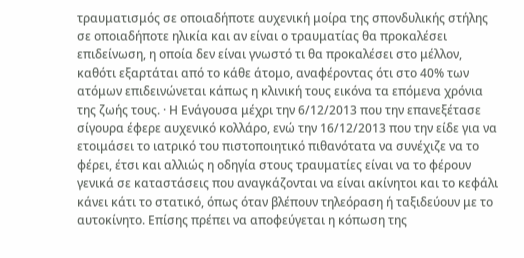τραυματισμός σε οποιαδήποτε αυχενική μοίρα της σπονδυλικής στήλης σε οποιαδήποτε ηλικία και αν είναι ο τραυματίας θα προκαλέσει επιδείνωση, η οποία δεν είναι γνωστό τι θα προκαλέσει στο μέλλον, καθότι εξαρτάται από το κάθε άτομο, αναφέροντας ότι στο 40% των ατόμων επιδεινώνεται κάπως η κλινική τους εικόνα τα επόμενα χρόνια της ζωής τους. · Η Ενάγουσα μέχρι την 6/12/2013 που την επανεξέτασε σίγουρα έφερε αυχενικό κολλάρο, ενώ την 16/12/2013 που την είδε για να ετοιμάσει το ιατρικό του πιστοποιητικό πιθανότατα να συνέχιζε να το φέρει, έτσι και αλλιώς η οδηγία στους τραυματίες είναι να το φέρουν γενικά σε καταστάσεις που αναγκάζονται να είναι ακίνητοι και το κεφάλι κάνει κάτι το στατικό, όπως όταν βλέπουν τηλεόραση ή ταξιδεύουν με το αυτοκίνητο. Επίσης πρέπει να αποφεύγεται η κόπωση της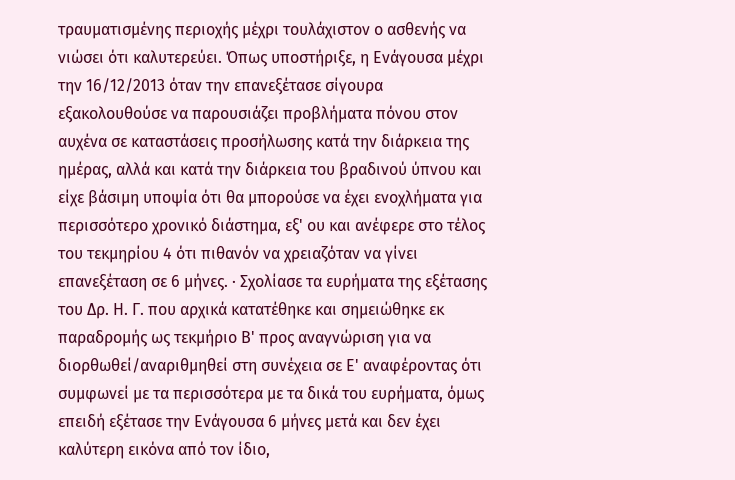τραυματισμένης περιοχής μέχρι τουλάχιστον ο ασθενής να νιώσει ότι καλυτερεύει. Όπως υποστήριξε, η Ενάγουσα μέχρι την 16/12/2013 όταν την επανεξέτασε σίγουρα εξακολουθούσε να παρουσιάζει προβλήματα πόνου στον αυχένα σε καταστάσεις προσήλωσης κατά την διάρκεια της ημέρας, αλλά και κατά την διάρκεια του βραδινού ύπνου και είχε βάσιμη υποψία ότι θα μπορούσε να έχει ενοχλήματα για περισσότερο χρονικό διάστημα, εξ' ου και ανέφερε στο τέλος του τεκμηρίου 4 ότι πιθανόν να χρειαζόταν να γίνει επανεξέταση σε 6 μήνες. · Σχολίασε τα ευρήματα της εξέτασης του Δρ. Η. Γ. που αρχικά κατατέθηκε και σημειώθηκε εκ παραδρομής ως τεκμήριο Β' προς αναγνώριση για να διορθωθεί/αναριθμηθεί στη συνέχεια σε Ε' αναφέροντας ότι συμφωνεί με τα περισσότερα με τα δικά του ευρήματα, όμως επειδή εξέτασε την Ενάγουσα 6 μήνες μετά και δεν έχει καλύτερη εικόνα από τον ίδιο,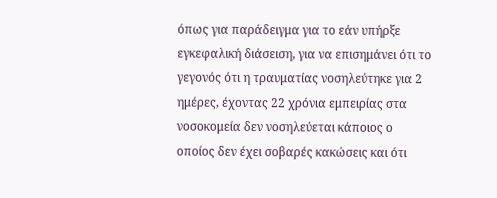όπως για παράδειγμα για το εάν υπήρξε εγκεφαλική διάσειση, για να επισημάνει ότι το γεγονός ότι η τραυματίας νοσηλεύτηκε για 2 ημέρες, έχοντας 22 χρόνια εμπειρίας στα νοσοκομεία δεν νοσηλεύεται κάποιος ο οποίος δεν έχει σοβαρές κακώσεις και ότι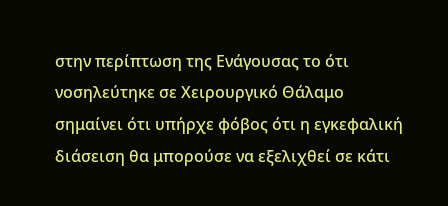στην περίπτωση της Ενάγουσας το ότι νοσηλεύτηκε σε Χειρουργικό Θάλαμο σημαίνει ότι υπήρχε φόβος ότι η εγκεφαλική διάσειση θα μπορούσε να εξελιχθεί σε κάτι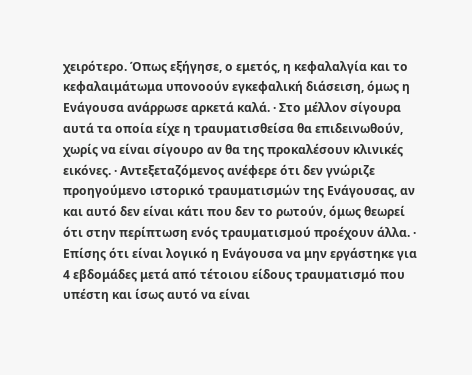χειρότερο. Όπως εξήγησε, ο εμετός, η κεφαλαλγία και το κεφαλαιμάτωμα υπονοούν εγκεφαλική διάσειση, όμως η Ενάγουσα ανάρρωσε αρκετά καλά. · Στο μέλλον σίγουρα αυτά τα οποία είχε η τραυματισθείσα θα επιδεινωθούν, χωρίς να είναι σίγουρο αν θα της προκαλέσουν κλινικές εικόνες. · Αντεξεταζόμενος ανέφερε ότι δεν γνώριζε προηγούμενο ιστορικό τραυματισμών της Ενάγουσας, αν και αυτό δεν είναι κάτι που δεν το ρωτούν, όμως θεωρεί ότι στην περίπτωση ενός τραυματισμού προέχουν άλλα. · Επίσης ότι είναι λογικό η Ενάγουσα να μην εργάστηκε για 4 εβδομάδες μετά από τέτοιου είδους τραυματισμό που υπέστη και ίσως αυτό να είναι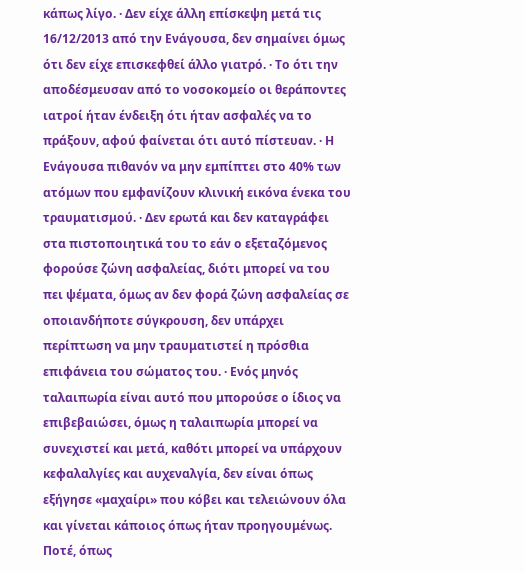κάπως λίγο. · Δεν είχε άλλη επίσκεψη μετά τις 16/12/2013 από την Ενάγουσα, δεν σημαίνει όμως ότι δεν είχε επισκεφθεί άλλο γιατρό. · Το ότι την αποδέσμευσαν από το νοσοκομείο οι θεράποντες ιατροί ήταν ένδειξη ότι ήταν ασφαλές να το πράξουν, αφού φαίνεται ότι αυτό πίστευαν. · Η Ενάγουσα πιθανόν να μην εμπίπτει στο 40% των ατόμων που εμφανίζουν κλινική εικόνα ένεκα του τραυματισμού. · Δεν ερωτά και δεν καταγράφει στα πιστοποιητικά του το εάν ο εξεταζόμενος φορούσε ζώνη ασφαλείας, διότι μπορεί να του πει ψέματα, όμως αν δεν φορά ζώνη ασφαλείας σε οποιανδήποτε σύγκρουση, δεν υπάρχει περίπτωση να μην τραυματιστεί η πρόσθια επιφάνεια του σώματος του. · Ενός μηνός ταλαιπωρία είναι αυτό που μπορούσε ο ίδιος να επιβεβαιώσει, όμως η ταλαιπωρία μπορεί να συνεχιστεί και μετά, καθότι μπορεί να υπάρχουν κεφαλαλγίες και αυχεναλγία, δεν είναι όπως εξήγησε «μαχαίρι» που κόβει και τελειώνουν όλα και γίνεται κάποιος όπως ήταν προηγουμένως. Ποτέ, όπως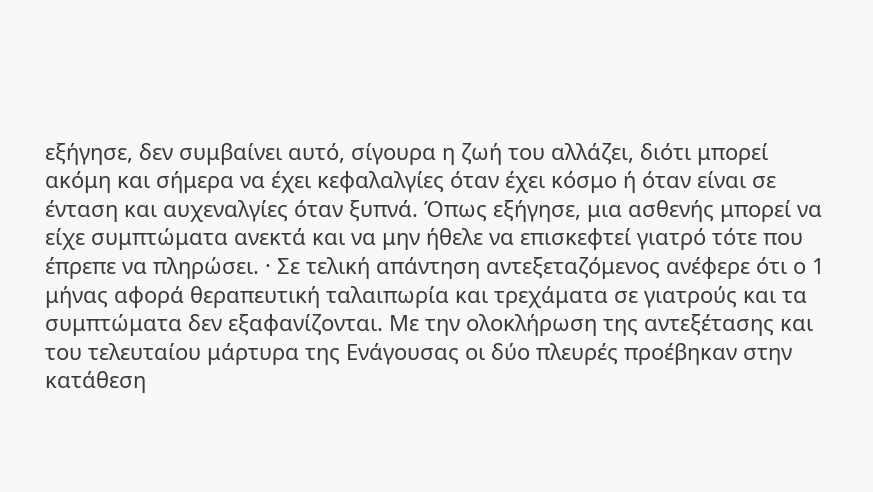εξήγησε, δεν συμβαίνει αυτό, σίγουρα η ζωή του αλλάζει, διότι μπορεί ακόμη και σήμερα να έχει κεφαλαλγίες όταν έχει κόσμο ή όταν είναι σε ένταση και αυχεναλγίες όταν ξυπνά. Όπως εξήγησε, μια ασθενής μπορεί να είχε συμπτώματα ανεκτά και να μην ήθελε να επισκεφτεί γιατρό τότε που έπρεπε να πληρώσει. · Σε τελική απάντηση αντεξεταζόμενος ανέφερε ότι ο 1 μήνας αφορά θεραπευτική ταλαιπωρία και τρεχάματα σε γιατρούς και τα συμπτώματα δεν εξαφανίζονται. Με την ολοκλήρωση της αντεξέτασης και του τελευταίου μάρτυρα της Ενάγουσας οι δύο πλευρές προέβηκαν στην κατάθεση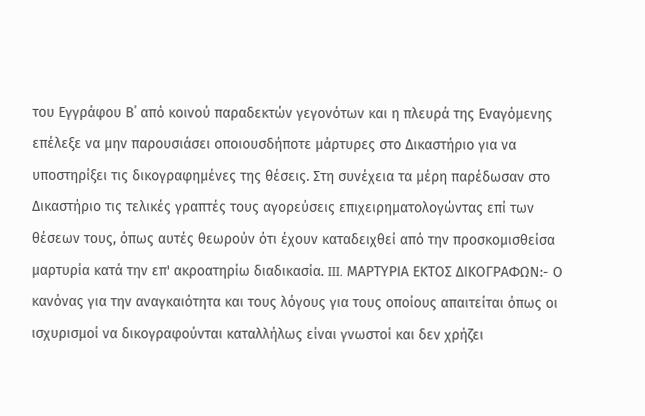του Εγγράφου Β΄ από κοινού παραδεκτών γεγονότων και η πλευρά της Εναγόμενης επέλεξε να μην παρουσιάσει οποιουσδήποτε μάρτυρες στο Δικαστήριο για να υποστηρίξει τις δικογραφημένες της θέσεις. Στη συνέχεια τα μέρη παρέδωσαν στο Δικαστήριο τις τελικές γραπτές τους αγορεύσεις επιχειρηματολογώντας επί των θέσεων τους, όπως αυτές θεωρούν ότι έχουν καταδειχθεί από την προσκομισθείσα μαρτυρία κατά την επ' ακροατηρίω διαδικασία. III. ΜΑΡΤΥΡΙΑ ΕΚΤΟΣ ΔΙΚΟΓΡΑΦΩΝ:- Ο κανόνας για την αναγκαιότητα και τους λόγους για τους οποίους απαιτείται όπως οι ισχυρισμοί να δικογραφούνται καταλλήλως είναι γνωστοί και δεν χρήζει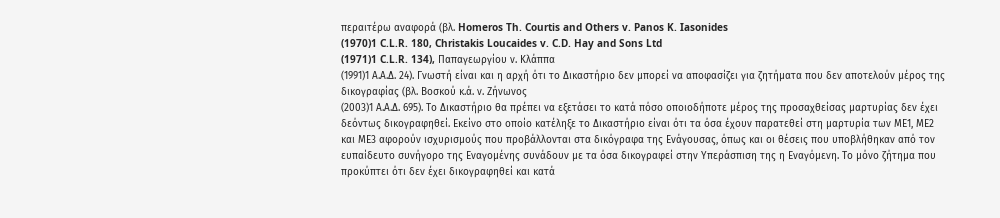περαιτέρω αναφορά (βλ. Homeros Th. Courtis and Others v. Panos K. Iasonides
(1970)1 C.L.R. 180, Christakis Loucaides v. C.D. Hay and Sons Ltd
(1971)1 C.L.R. 134), Παπαγεωργίου ν. Κλάππα
(1991)1 Α.Α.Δ. 24). Γνωστή είναι και η αρχή ότι το Δικαστήριο δεν μπορεί να αποφασίζει για ζητήματα που δεν αποτελούν μέρος της δικογραφίας (βλ. Βοσκού κ.ά. ν. Ζήνωνος
(2003)1 Α.Α.Δ. 695). Το Δικαστήριο θα πρέπει να εξετάσει το κατά πόσο οποιοδήποτε μέρος της προσαχθείσας μαρτυρίας δεν έχει δεόντως δικογραφηθεί. Εκείνο στο οποίο κατέληξε το Δικαστήριο είναι ότι τα όσα έχουν παρατεθεί στη μαρτυρία των ΜΕ1, ΜΕ2 και ΜΕ3 αφορούν ισχυρισμούς που προβάλλονται στα δικόγραφα της Ενάγουσας, όπως και οι θέσεις που υποβλήθηκαν από τον ευπαίδευτο συνήγορο της Εναγομένης συνάδουν με τα όσα δικογραφεί στην Υπεράσπιση της η Εναγόμενη. Το μόνο ζήτημα που προκύπτει ότι δεν έχει δικογραφηθεί και κατά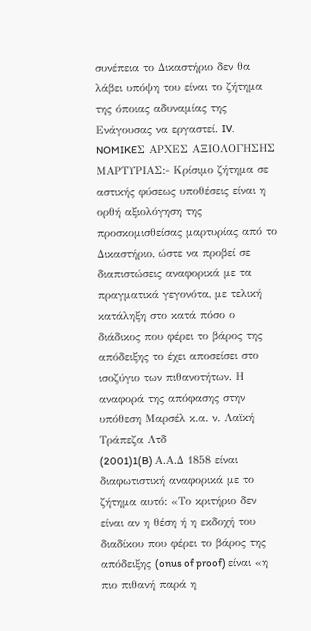συνέπεια το Δικαστήριο δεν θα λάβει υπόψη του είναι το ζήτημα της όποιας αδυναμίας της Ενάγουσας να εργαστεί. IV. NOMIKEΣ ΑΡΧΕΣ ΑΞΙΟΛΟΓΗΣΗΣ ΜΑΡΤΥΡΙΑΣ:- Κρίσιμο ζήτημα σε αστικής φύσεως υποθέσεις είναι η ορθή αξιολόγηση της προσκομισθείσας μαρτυρίας από το Δικαστήριο, ώστε να προβεί σε διαπιστώσεις αναφορικά με τα πραγματικά γεγονότα, με τελική κατάληξη στο κατά πόσο ο διάδικος που φέρει το βάρος της απόδειξης το έχει αποσείσει στο ισοζύγιο των πιθανοτήτων. Η αναφορά της απόφασης στην υπόθεση Μαρσέλ κ.α. ν. Λαϊκή Τράπεζα Λτδ
(2001)1(B) Α.Α.Δ 1858 είναι διαφωτιστική αναφορικά με το ζήτημα αυτό: «Το κριτήριο δεν είναι αν η θέση ή η εκδοχή του διαδίκου που φέρει το βάρος της απόδειξης (onus of proof) είναι «η πιο πιθανή παρά η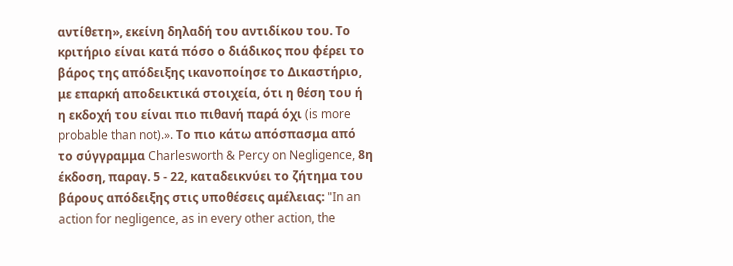αντίθετη», εκείνη δηλαδή του αντιδίκου του. Το κριτήριο είναι κατά πόσο ο διάδικος που φέρει το βάρος της απόδειξης ικανοποίησε το Δικαστήριο, με επαρκή αποδεικτικά στοιχεία, ότι η θέση του ή η εκδοχή του είναι πιο πιθανή παρά όχι (is more probable than not).». Το πιο κάτω απόσπασμα από το σύγγραμμα Charlesworth & Percy on Negligence, 8η έκδοση, παραγ. 5 - 22, καταδεικνύει το ζήτημα του βάρους απόδειξης στις υποθέσεις αμέλειας: "In an action for negligence, as in every other action, the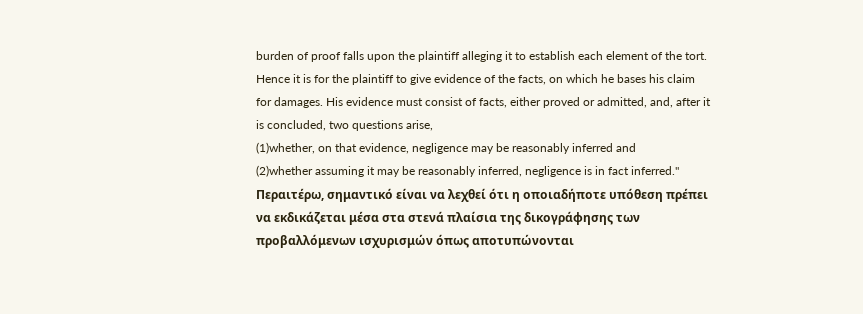burden of proof falls upon the plaintiff alleging it to establish each element of the tort. Hence it is for the plaintiff to give evidence of the facts, on which he bases his claim for damages. His evidence must consist of facts, either proved or admitted, and, after it is concluded, two questions arise,
(1)whether, on that evidence, negligence may be reasonably inferred and
(2)whether assuming it may be reasonably inferred, negligence is in fact inferred." Περαιτέρω, σημαντικό είναι να λεχθεί ότι η οποιαδήποτε υπόθεση πρέπει να εκδικάζεται μέσα στα στενά πλαίσια της δικογράφησης των προβαλλόμενων ισχυρισμών όπως αποτυπώνονται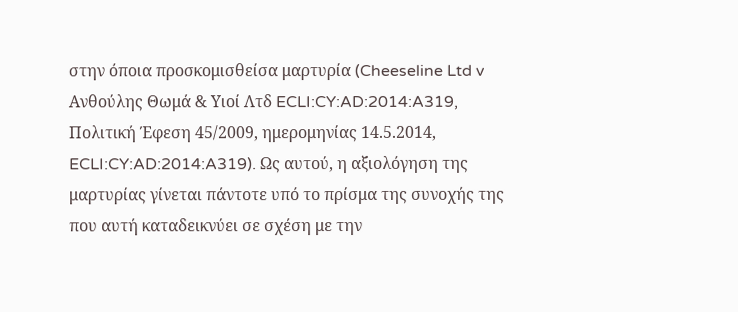στην όποια προσκομισθείσα μαρτυρία (Cheeseline Ltd v Ανθούλης Θωμά & Υιοί Λτδ ECLI:CY:AD:2014:A319, Πολιτική Έφεση 45/2009, ημερομηνίας 14.5.2014, ECLI:CY:AD:2014:A319). Ως αυτού, η αξιολόγηση της μαρτυρίας γίνεται πάντοτε υπό το πρίσμα της συνοχής της που αυτή καταδεικνύει σε σχέση με την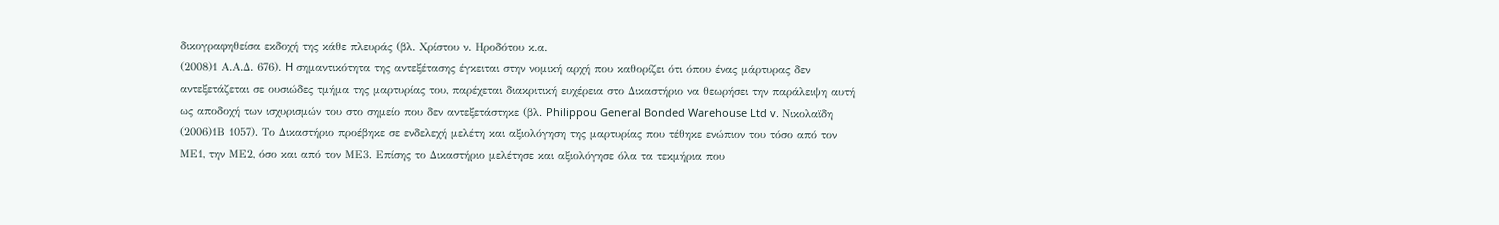δικογραφηθείσα εκδοχή της κάθε πλευράς (βλ. Χρίστου ν. Ηροδότου κ.α.
(2008)1 Α.Α.Δ. 676). H σημαντικότητα της αντεξέτασης έγκειται στην νομική αρχή που καθορίζει ότι όπου ένας μάρτυρας δεν αντεξετάζεται σε ουσιώδες τμήμα της μαρτυρίας του, παρέχεται διακριτική ευχέρεια στο Δικαστήριο να θεωρήσει την παράλειψη αυτή ως αποδοχή των ισχυρισμών του στο σημείο που δεν αντεξετάστηκε (βλ. Philippou General Bonded Warehouse Ltd v. Νικολαϊδη
(2006)1Β 1057). Το Δικαστήριο προέβηκε σε ενδελεχή μελέτη και αξιολόγηση της μαρτυρίας που τέθηκε ενώπιον του τόσο από τον ΜΕ1, την ΜΕ2, όσο και από τον ΜΕ3. Επίσης το Δικαστήριο μελέτησε και αξιολόγησε όλα τα τεκμήρια που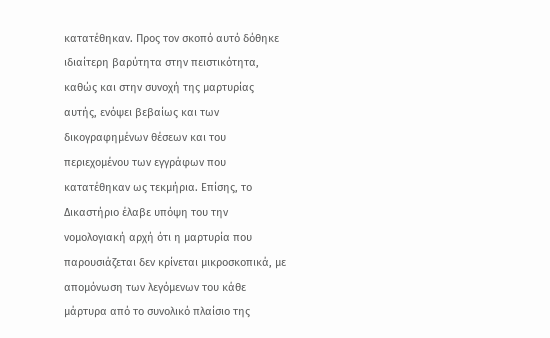κατατέθηκαν. Προς τον σκοπό αυτό δόθηκε ιδιαίτερη βαρύτητα στην πειστικότητα, καθώς και στην συνοχή της μαρτυρίας αυτής, ενόψει βεβαίως και των δικογραφημένων θέσεων και του περιεχομένου των εγγράφων που κατατέθηκαν ως τεκμήρια. Επίσης, το Δικαστήριο έλαβε υπόψη του την νομολογιακή αρχή ότι η μαρτυρία που παρουσιάζεται δεν κρίνεται μικροσκοπικά, με απομόνωση των λεγόμενων του κάθε μάρτυρα από το συνολικό πλαίσιο της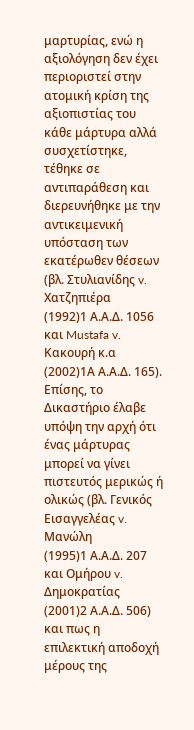μαρτυρίας, ενώ η αξιολόγηση δεν έχει περιοριστεί στην ατομική κρίση της αξιοπιστίας του κάθε μάρτυρα αλλά συσχετίστηκε, τέθηκε σε αντιπαράθεση και διερευνήθηκε με την αντικειμενική υπόσταση των εκατέρωθεν θέσεων (βλ. Στυλιανίδης v. Χατζηπιέρα
(1992)1 Α.Α.Δ. 1056 και Mustafa v. Κακουρή κ.α
(2002)1Α Α.Α.Δ. 165). Επίσης, το Δικαστήριο έλαβε υπόψη την αρχή ότι ένας μάρτυρας μπορεί να γίνει πιστευτός μερικώς ή ολικώς (βλ. Γενικός Εισαγγελέας v. Μανώλη
(1995)1 Α.Α.Δ. 207 και Ομήρου v. Δημοκρατίας
(2001)2 Α.Α.Δ. 506) και πως η επιλεκτική αποδοχή μέρους της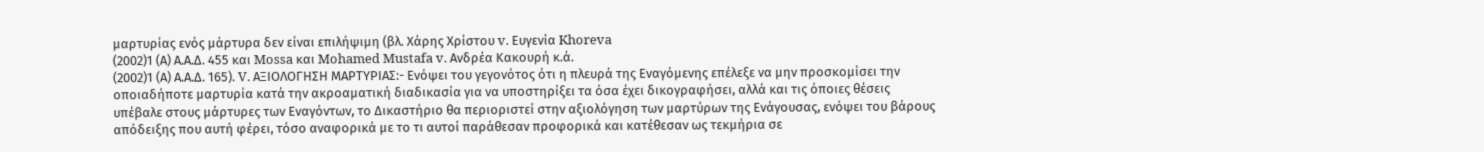μαρτυρίας ενός μάρτυρα δεν είναι επιλήψιμη (βλ. Χάρης Χρίστου v. Ευγενία Khoreva
(2002)1 (Α) Α.Α.Δ. 455 και Mossa και Mohamed Mustafa v. Ανδρέα Κακουρή κ.ά.
(2002)1 (Α) Α.Α.Δ. 165). V. ΑΞΙΟΛΟΓΗΣΗ ΜΑΡΤΥΡΙΑΣ:- Ενόψει του γεγονότος ότι η πλευρά της Εναγόμενης επέλεξε να μην προσκομίσει την οποιαδήποτε μαρτυρία κατά την ακροαματική διαδικασία για να υποστηρίξει τα όσα έχει δικογραφήσει, αλλά και τις όποιες θέσεις υπέβαλε στους μάρτυρες των Εναγόντων, το Δικαστήριο θα περιοριστεί στην αξιολόγηση των μαρτύρων της Ενάγουσας, ενόψει του βάρους απόδειξης που αυτή φέρει, τόσο αναφορικά με το τι αυτοί παράθεσαν προφορικά και κατέθεσαν ως τεκμήρια σε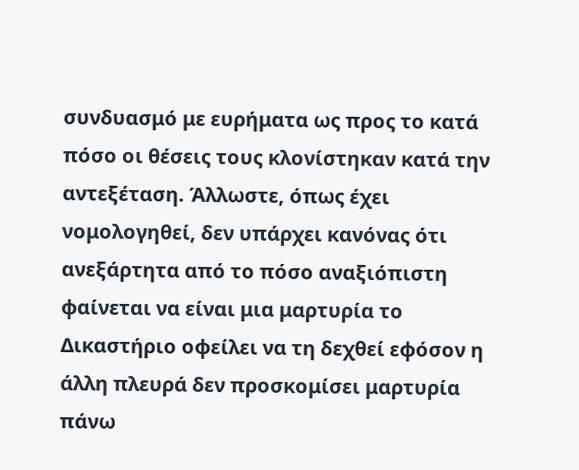συνδυασμό με ευρήματα ως προς το κατά πόσο οι θέσεις τους κλονίστηκαν κατά την αντεξέταση. Άλλωστε, όπως έχει νομολογηθεί, δεν υπάρχει κανόνας ότι ανεξάρτητα από το πόσο αναξιόπιστη φαίνεται να είναι μια μαρτυρία το Δικαστήριο οφείλει να τη δεχθεί εφόσον η άλλη πλευρά δεν προσκομίσει μαρτυρία πάνω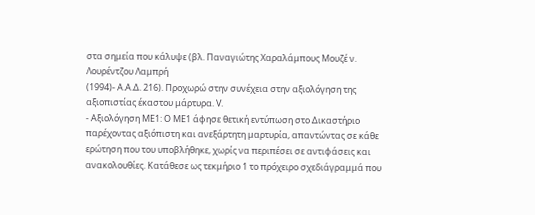στα σημεία που κάλυψε (βλ. Παναγιώτης Χαραλάμπους Μουζέ ν. Λουρέντζου Λαμπρή
(1994)- Α.Α.Δ. 216). Προχωρώ στην συνέχεια στην αξιολόγηση της αξιοπιστίας έκαστου μάρτυρα. V.
- Αξιολόγηση ΜΕ1: O ΜΕ1 άφησε θετική εντύπωση στο Δικαστήριο παρέχοντας αξιόπιστη και ανεξάρτητη μαρτυρία, απαντώντας σε κάθε ερώτηση που του υποβλήθηκε, χωρίς να περιπέσει σε αντιφάσεις και ανακολουθίες. Κατάθεσε ως τεκμήριο 1 το πρόχειρο σχεδιάγραμμά που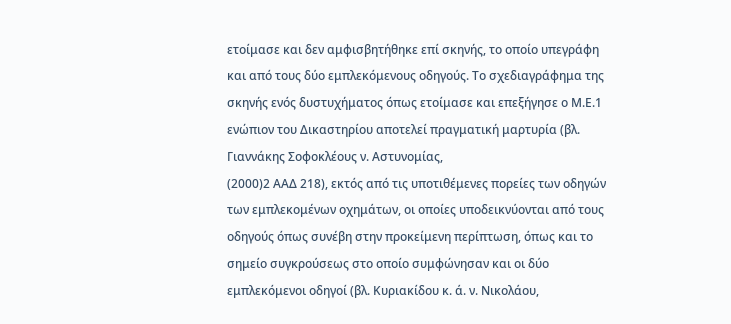ετοίμασε και δεν αμφισβητήθηκε επί σκηνής, το οποίο υπεγράφη και από τους δύο εμπλεκόμενους οδηγούς. Το σχεδιαγράφημα της σκηνής ενός δυστυχήματος όπως ετοίμασε και επεξήγησε ο Μ.Ε.1 ενώπιον του Δικαστηρίου αποτελεί πραγματική μαρτυρία (βλ. Γιαννάκης Σοφοκλέους ν. Αστυνομίας,
(2000)2 ΑΑΔ 218), εκτός από τις υποτιθέμενες πορείες των οδηγών των εμπλεκομένων οχημάτων, οι οποίες υποδεικνύονται από τους οδηγούς όπως συνέβη στην προκείμενη περίπτωση, όπως και το σημείο συγκρούσεως στο οποίο συμφώνησαν και οι δύο εμπλεκόμενοι οδηγοί (βλ. Κυριακίδου κ. ά. ν. Νικολάου,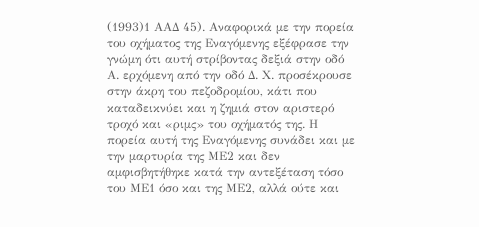(1993)1 ΑΑΔ 45). Αναφορικά με την πορεία του οχήματος της Εναγόμενης εξέφρασε την γνώμη ότι αυτή στρίβοντας δεξιά στην οδό Α. ερχόμενη από την οδό Δ. Χ. προσέκρουσε στην άκρη του πεζοδρομίου, κάτι που καταδεικνύει και η ζημιά στον αριστερό τροχό και «ριμς» του οχήματός της. Η πορεία αυτή της Εναγόμενης συνάδει και με την μαρτυρία της ΜΕ2 και δεν αμφισβητήθηκε κατά την αντεξέταση τόσο του ΜΕ1 όσο και της ΜΕ2, αλλά ούτε και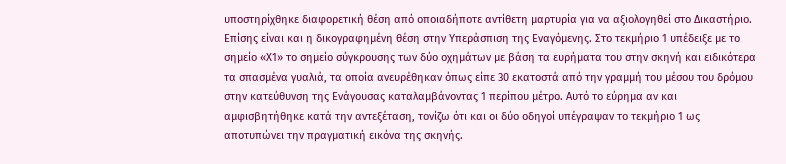υποστηρίχθηκε διαφορετική θέση από οποιαδήποτε αντίθετη μαρτυρία για να αξιολογηθεί στο Δικαστήριο. Επίσης είναι και η δικογραφημένη θέση στην Υπεράσπιση της Εναγόμενης. Στο τεκμήριο 1 υπέδειξε με το σημείο «Χ1» το σημείο σύγκρουσης των δύο οχημάτων με βάση τα ευρήματα του στην σκηνή και ειδικότερα τα σπασμένα γυαλιά, τα οποία ανευρέθηκαν όπως είπε 30 εκατοστά από την γραμμή του μέσου του δρόμου στην κατεύθυνση της Ενάγουσας καταλαμβάνοντας 1 περίπου μέτρο. Αυτό το εύρημα αν και αμφισβητήθηκε κατά την αντεξέταση, τονίζω ότι και οι δύο οδηγοί υπέγραψαν το τεκμήριο 1 ως αποτυπώνει την πραγματική εικόνα της σκηνής.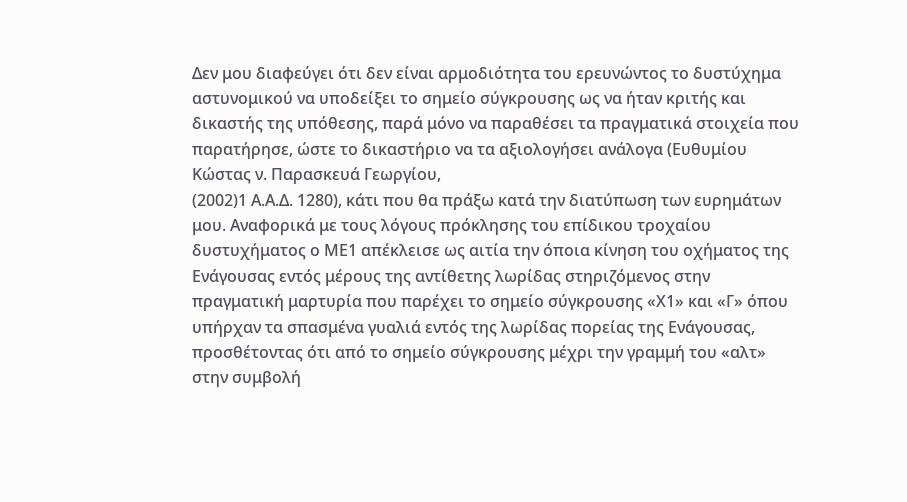Δεν μου διαφεύγει ότι δεν είναι αρμοδιότητα του ερευνώντος το δυστύχημα αστυνομικού να υποδείξει το σημείο σύγκρουσης ως να ήταν κριτής και δικαστής της υπόθεσης, παρά μόνο να παραθέσει τα πραγματικά στοιχεία που παρατήρησε, ώστε το δικαστήριο να τα αξιολογήσει ανάλογα (Ευθυμίου Κώστας ν. Παρασκευά Γεωργίου,
(2002)1 Α.Α.Δ. 1280), κάτι που θα πράξω κατά την διατύπωση των ευρημάτων μου. Αναφορικά με τους λόγους πρόκλησης του επίδικου τροχαίου δυστυχήματος ο ΜΕ1 απέκλεισε ως αιτία την όποια κίνηση του οχήματος της Ενάγουσας εντός μέρους της αντίθετης λωρίδας στηριζόμενος στην πραγματική μαρτυρία που παρέχει το σημείο σύγκρουσης «Χ1» και «Γ» όπου υπήρχαν τα σπασμένα γυαλιά εντός της λωρίδας πορείας της Ενάγουσας, προσθέτοντας ότι από το σημείο σύγκρουσης μέχρι την γραμμή του «αλτ» στην συμβολή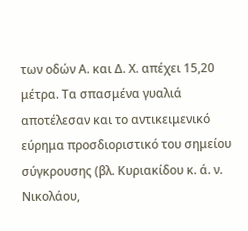των οδών Α. και Δ. Χ. απέχει 15,20 μέτρα. Τα σπασμένα γυαλιά αποτέλεσαν και το αντικειμενικό εύρημα προσδιοριστικό του σημείου σύγκρουσης (βλ. Κυριακίδου κ. ά. ν. Νικολάου,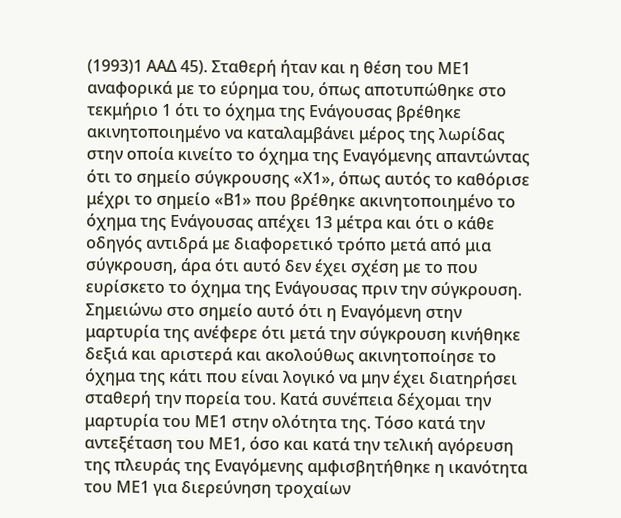(1993)1 ΑΑΔ 45). Σταθερή ήταν και η θέση του ΜΕ1 αναφορικά με το εύρημα του, όπως αποτυπώθηκε στο τεκμήριο 1 ότι το όχημα της Ενάγουσας βρέθηκε ακινητοποιημένο να καταλαμβάνει μέρος της λωρίδας στην οποία κινείτο το όχημα της Εναγόμενης απαντώντας ότι το σημείο σύγκρουσης «Χ1», όπως αυτός το καθόρισε μέχρι το σημείο «Β1» που βρέθηκε ακινητοποιημένο το όχημα της Ενάγουσας απέχει 13 μέτρα και ότι ο κάθε οδηγός αντιδρά με διαφορετικό τρόπο μετά από μια σύγκρουση, άρα ότι αυτό δεν έχει σχέση με το που ευρίσκετο το όχημα της Ενάγουσας πριν την σύγκρουση. Σημειώνω στο σημείο αυτό ότι η Εναγόμενη στην μαρτυρία της ανέφερε ότι μετά την σύγκρουση κινήθηκε δεξιά και αριστερά και ακολούθως ακινητοποίησε το όχημα της κάτι που είναι λογικό να μην έχει διατηρήσει σταθερή την πορεία του. Κατά συνέπεια δέχομαι την μαρτυρία του ΜΕ1 στην ολότητα της. Τόσο κατά την αντεξέταση του ΜΕ1, όσο και κατά την τελική αγόρευση της πλευράς της Εναγόμενης αμφισβητήθηκε η ικανότητα του ΜΕ1 για διερεύνηση τροχαίων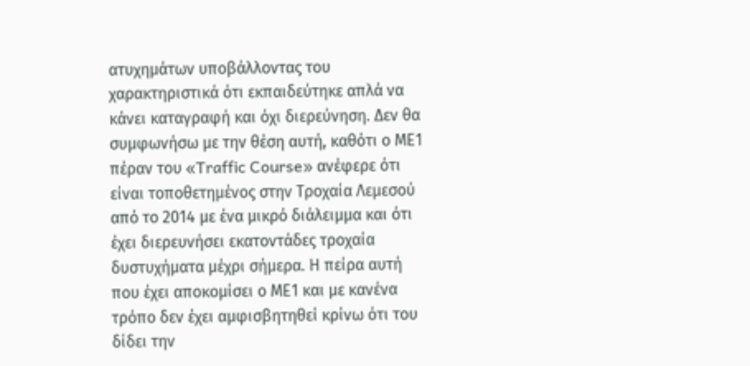ατυχημάτων υποβάλλοντας του χαρακτηριστικά ότι εκπαιδεύτηκε απλά να κάνει καταγραφή και όχι διερεύνηση. Δεν θα συμφωνήσω με την θέση αυτή, καθότι ο ΜΕ1 πέραν του «Traffic Course» ανέφερε ότι είναι τοποθετημένος στην Τροχαία Λεμεσού από το 2014 με ένα μικρό διάλειμμα και ότι έχει διερευνήσει εκατοντάδες τροχαία δυστυχήματα μέχρι σήμερα. Η πείρα αυτή που έχει αποκομίσει ο ΜΕ1 και με κανένα τρόπο δεν έχει αμφισβητηθεί κρίνω ότι του δίδει την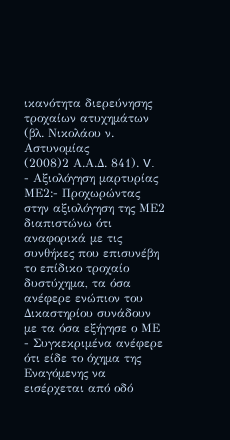ικανότητα διερεύνησης τροχαίων ατυχημάτων (βλ. Νικολάου ν. Αστυνομίας
(2008)2 Α.Α.Δ. 841). V.
- Αξιολόγηση μαρτυρίας ΜΕ2:- Προχωρώντας στην αξιολόγηση της ΜΕ2 διαπιστώνω ότι αναφορικά με τις συνθήκες που επισυνέβη το επίδικο τροχαίο δυστύχημα, τα όσα ανέφερε ενώπιον του Δικαστηρίου συνάδουν με τα όσα εξήγησε ο ΜΕ
- Συγκεκριμένα ανέφερε ότι είδε το όχημα της Εναγόμενης να εισέρχεται από οδό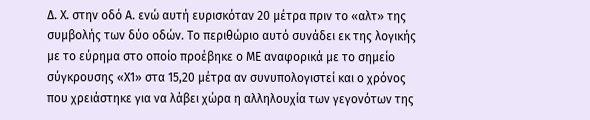Δ. Χ. στην οδό Α. ενώ αυτή ευρισκόταν 20 μέτρα πριν το «αλτ» της συμβολής των δύο οδών. Το περιθώριο αυτό συνάδει εκ της λογικής με το εύρημα στο οποίο προέβηκε ο ΜΕ αναφορικά με το σημείο σύγκρουσης «Χ1» στα 15,20 μέτρα αν συνυπολογιστεί και ο χρόνος που χρειάστηκε για να λάβει χώρα η αλληλουχία των γεγονότων της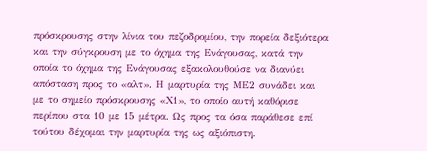πρόσκρουσης στην λίνια του πεζοδρομίου, την πορεία δεξιότερα και την σύγκρουση με το όχημα της Ενάγουσας, κατά την οποία το όχημα της Ενάγουσας εξακολουθούσε να διανύει απόσταση προς το «αλτ». Η μαρτυρία της ΜΕ2 συνάδει και με το σημείο πρόσκρουσης «Χ1», το οποίο αυτή καθόρισε περίπου στα 10 με 15 μέτρα. Ως προς τα όσα παράθεσε επί τούτου δέχομαι την μαρτυρία της ως αξιόπιστη.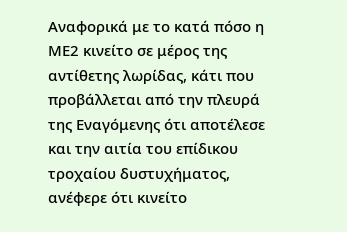Αναφορικά με το κατά πόσο η ΜΕ2 κινείτο σε μέρος της αντίθετης λωρίδας, κάτι που προβάλλεται από την πλευρά της Εναγόμενης ότι αποτέλεσε και την αιτία του επίδικου τροχαίου δυστυχήματος, ανέφερε ότι κινείτο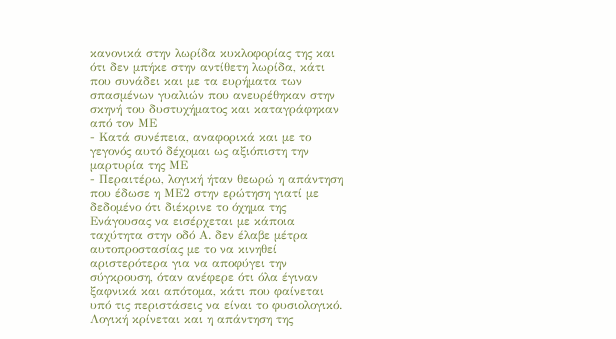κανονικά στην λωρίδα κυκλοφορίας της και ότι δεν μπήκε στην αντίθετη λωρίδα, κάτι που συνάδει και με τα ευρήματα των σπασμένων γυαλιών που ανευρέθηκαν στην σκηνή του δυστυχήματος και καταγράφηκαν από τον ΜΕ
- Κατά συνέπεια, αναφορικά και με το γεγονός αυτό δέχομαι ως αξιόπιστη την μαρτυρία της ΜΕ
- Περαιτέρω, λογική ήταν θεωρώ η απάντηση που έδωσε η ΜΕ2 στην ερώτηση γιατί με δεδομένο ότι διέκρινε το όχημα της Ενάγουσας να εισέρχεται με κάποια ταχύτητα στην οδό Α. δεν έλαβε μέτρα αυτοπροστασίας με το να κινηθεί αριστερότερα για να αποφύγει την σύγκρουση, όταν ανέφερε ότι όλα έγιναν ξαφνικά και απότομα, κάτι που φαίνεται υπό τις περιστάσεις να είναι το φυσιολογικό. Λογική κρίνεται και η απάντηση της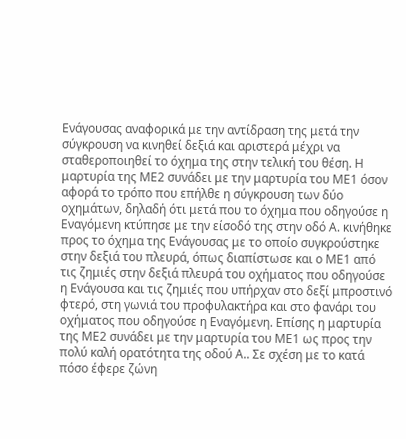Ενάγουσας αναφορικά με την αντίδραση της μετά την σύγκρουση να κινηθεί δεξιά και αριστερά μέχρι να σταθεροποιηθεί το όχημα της στην τελική του θέση. Η μαρτυρία της ΜΕ2 συνάδει με την μαρτυρία του ΜΕ1 όσον αφορά το τρόπο που επήλθε η σύγκρουση των δύο οχημάτων, δηλαδή ότι μετά που το όχημα που οδηγούσε η Εναγόμενη κτύπησε με την είσοδό της στην οδό Α. κινήθηκε προς το όχημα της Ενάγουσας με το οποίο συγκρούστηκε στην δεξιά του πλευρά, όπως διαπίστωσε και ο ΜΕ1 από τις ζημιές στην δεξιά πλευρά του οχήματος που οδηγούσε η Ενάγουσα και τις ζημιές που υπήρχαν στο δεξί μπροστινό φτερό, στη γωνιά του προφυλακτήρα και στο φανάρι του οχήματος που οδηγούσε η Εναγόμενη. Επίσης η μαρτυρία της ΜΕ2 συνάδει με την μαρτυρία του ΜΕ1 ως προς την πολύ καλή ορατότητα της οδού Α.. Σε σχέση με το κατά πόσο έφερε ζώνη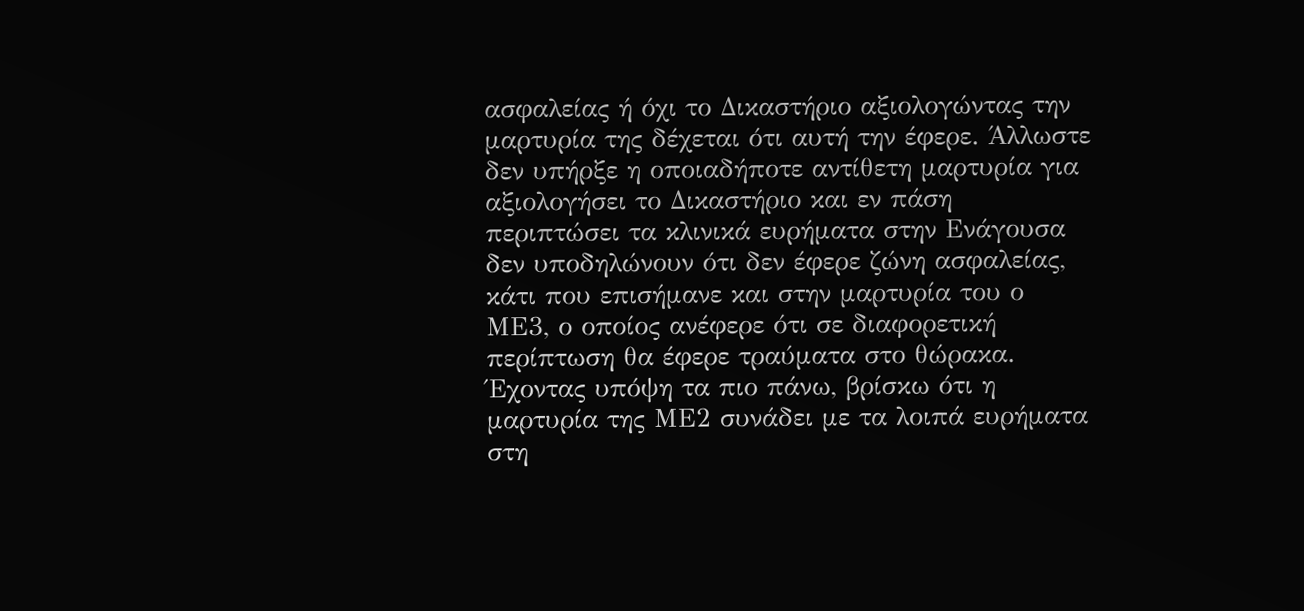ασφαλείας ή όχι το Δικαστήριο αξιολογώντας την μαρτυρία της δέχεται ότι αυτή την έφερε. Άλλωστε δεν υπήρξε η οποιαδήποτε αντίθετη μαρτυρία για αξιολογήσει το Δικαστήριο και εν πάση περιπτώσει τα κλινικά ευρήματα στην Ενάγουσα δεν υποδηλώνουν ότι δεν έφερε ζώνη ασφαλείας, κάτι που επισήμανε και στην μαρτυρία του ο ΜΕ3, ο οποίος ανέφερε ότι σε διαφορετική περίπτωση θα έφερε τραύματα στο θώρακα. Έχοντας υπόψη τα πιο πάνω, βρίσκω ότι η μαρτυρία της ΜΕ2 συνάδει με τα λοιπά ευρήματα στη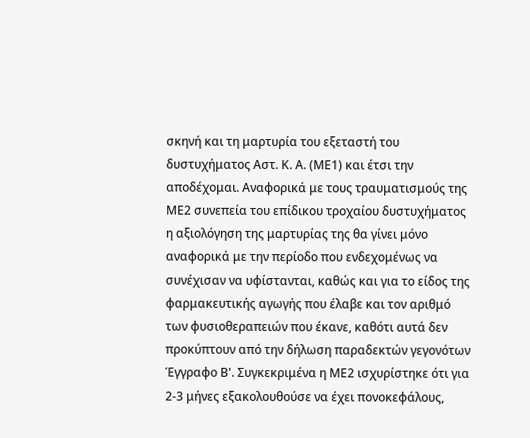σκηνή και τη μαρτυρία του εξεταστή του δυστυχήματος Αστ. Κ. Α. (ΜΕ1) και έτσι την αποδέχομαι. Αναφορικά με τους τραυματισμούς της ΜΕ2 συνεπεία του επίδικου τροχαίου δυστυχήματος η αξιολόγηση της μαρτυρίας της θα γίνει μόνο αναφορικά με την περίοδο που ενδεχομένως να συνέχισαν να υφίστανται, καθώς και για το είδος της φαρμακευτικής αγωγής που έλαβε και τον αριθμό των φυσιοθεραπειών που έκανε, καθότι αυτά δεν προκύπτουν από την δήλωση παραδεκτών γεγονότων Έγγραφο Β'. Συγκεκριμένα η ΜΕ2 ισχυρίστηκε ότι για 2-3 μήνες εξακολουθούσε να έχει πονοκεφάλους,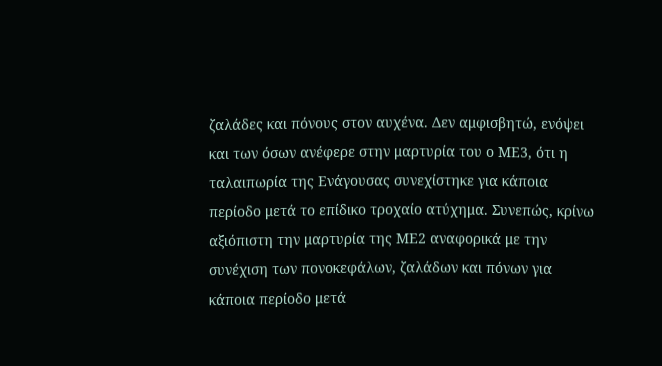ζαλάδες και πόνους στον αυχένα. Δεν αμφισβητώ, ενόψει και των όσων ανέφερε στην μαρτυρία του ο ΜΕ3, ότι η ταλαιπωρία της Ενάγουσας συνεχίστηκε για κάποια περίοδο μετά το επίδικο τροχαίο ατύχημα. Συνεπώς, κρίνω αξιόπιστη την μαρτυρία της ΜΕ2 αναφορικά με την συνέχιση των πονοκεφάλων, ζαλάδων και πόνων για κάποια περίοδο μετά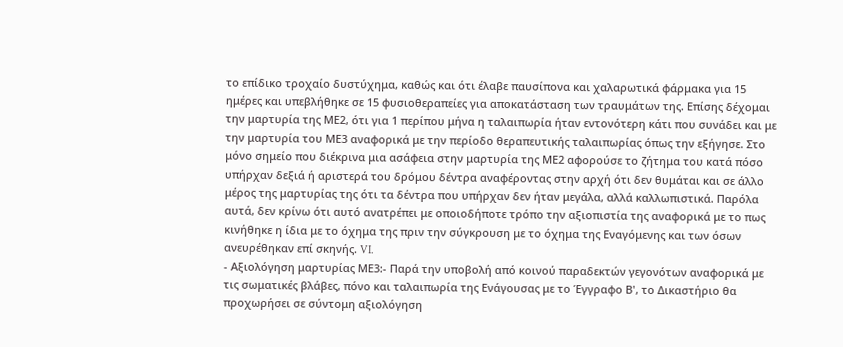το επίδικο τροχαίο δυστύχημα, καθώς και ότι έλαβε παυσίπονα και χαλαρωτικά φάρμακα για 15 ημέρες και υπεβλήθηκε σε 15 φυσιοθεραπείες για αποκατάσταση των τραυμάτων της. Επίσης δέχομαι την μαρτυρία της ΜΕ2, ότι για 1 περίπου μήνα η ταλαιπωρία ήταν εντονότερη κάτι που συνάδει και με την μαρτυρία του ΜΕ3 αναφορικά με την περίοδο θεραπευτικής ταλαιπωρίας όπως την εξήγησε. Στο μόνο σημείο που διέκρινα μια ασάφεια στην μαρτυρία της ΜΕ2 αφορούσε το ζήτημα του κατά πόσο υπήρχαν δεξιά ή αριστερά του δρόμου δέντρα αναφέροντας στην αρχή ότι δεν θυμάται και σε άλλο μέρος της μαρτυρίας της ότι τα δέντρα που υπήρχαν δεν ήταν μεγάλα, αλλά καλλωπιστικά. Παρόλα αυτά, δεν κρίνω ότι αυτό ανατρέπει με οποιοδήποτε τρόπο την αξιοπιστία της αναφορικά με το πως κινήθηκε η ίδια με το όχημα της πριν την σύγκρουση με το όχημα της Εναγόμενης και των όσων ανευρέθηκαν επί σκηνής. VI.
- Αξιολόγηση μαρτυρίας ΜΕ3:- Παρά την υποβολή από κοινού παραδεκτών γεγονότων αναφορικά με τις σωματικές βλάβες, πόνο και ταλαιπωρία της Ενάγουσας με το Έγγραφο Β', το Δικαστήριο θα προχωρήσει σε σύντομη αξιολόγηση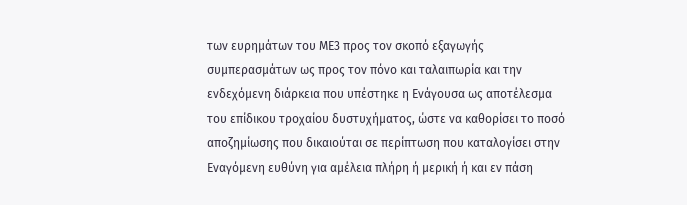των ευρημάτων του ΜΕ3 προς τον σκοπό εξαγωγής συμπερασμάτων ως προς τον πόνο και ταλαιπωρία και την ενδεχόμενη διάρκεια που υπέστηκε η Ενάγουσα ως αποτέλεσμα του επίδικου τροχαίου δυστυχήματος, ώστε να καθορίσει το ποσό αποζημίωσης που δικαιούται σε περίπτωση που καταλογίσει στην Εναγόμενη ευθύνη για αμέλεια πλήρη ή μερική ή και εν πάση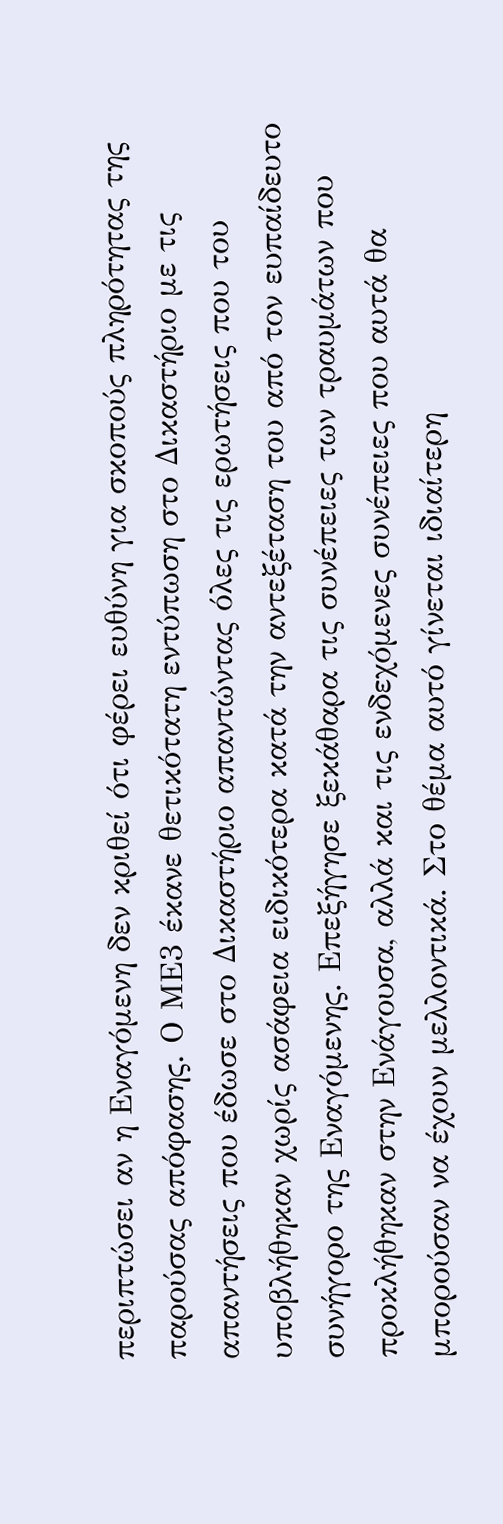περιπτώσει αν η Εναγόμενη δεν κριθεί ότι φέρει ευθύνη για σκοπούς πληρότητας της παρούσας απόφασης. Ο ΜΕ3 έκανε θετικότατη εντύπωση στο Δικαστήριο με τις απαντήσεις που έδωσε στο Δικαστήριο απαντώντας όλες τις ερωτήσεις που του υποβλήθηκαν χωρίς ασάφεια ειδικότερα κατά την αντεξέταση του από τον ευπαίδευτο συνήγορο της Εναγόμενης. Επεξήγησε ξεκάθαρα τις συνέπειες των τραυμάτων που προκλήθηκαν στην Ενάγουσα, αλλά και τις ενδεχόμενες συνέπειες που αυτά θα μπορούσαν να έχουν μελλοντικά. Στο θέμα αυτό γίνεται ιδιαίτερη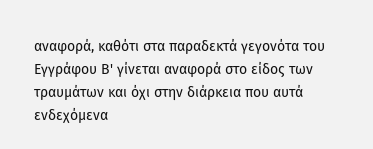αναφορά, καθότι στα παραδεκτά γεγονότα του Εγγράφου Β' γίνεται αναφορά στο είδος των τραυμάτων και όχι στην διάρκεια που αυτά ενδεχόμενα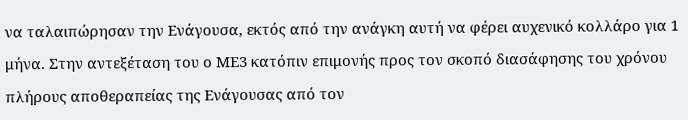να ταλαιπώρησαν την Ενάγουσα, εκτός από την ανάγκη αυτή να φέρει αυχενικό κολλάρο για 1 μήνα. Στην αντεξέταση του ο ΜΕ3 κατόπιν επιμονής προς τον σκοπό διασάφησης του χρόνου πλήρους αποθεραπείας της Ενάγουσας από τον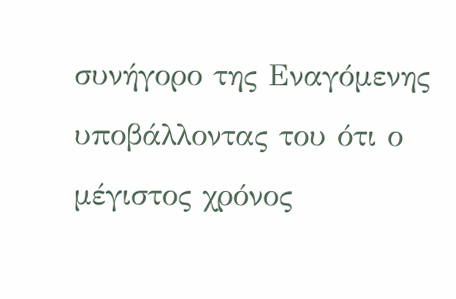συνήγορο της Εναγόμενης υποβάλλοντας του ότι ο μέγιστος χρόνος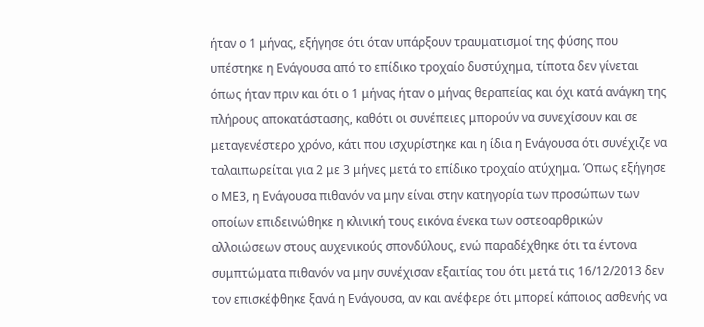ήταν ο 1 μήνας, εξήγησε ότι όταν υπάρξουν τραυματισμοί της φύσης που υπέστηκε η Ενάγουσα από το επίδικο τροχαίο δυστύχημα, τίποτα δεν γίνεται όπως ήταν πριν και ότι ο 1 μήνας ήταν ο μήνας θεραπείας και όχι κατά ανάγκη της πλήρους αποκατάστασης, καθότι οι συνέπειες μπορούν να συνεχίσουν και σε μεταγενέστερο χρόνο, κάτι που ισχυρίστηκε και η ίδια η Ενάγουσα ότι συνέχιζε να ταλαιπωρείται για 2 με 3 μήνες μετά το επίδικο τροχαίο ατύχημα. Όπως εξήγησε ο ΜΕ3, η Ενάγουσα πιθανόν να μην είναι στην κατηγορία των προσώπων των οποίων επιδεινώθηκε η κλινική τους εικόνα ένεκα των οστεοαρθρικών αλλοιώσεων στους αυχενικούς σπονδύλους, ενώ παραδέχθηκε ότι τα έντονα συμπτώματα πιθανόν να μην συνέχισαν εξαιτίας του ότι μετά τις 16/12/2013 δεν τον επισκέφθηκε ξανά η Ενάγουσα, αν και ανέφερε ότι μπορεί κάποιος ασθενής να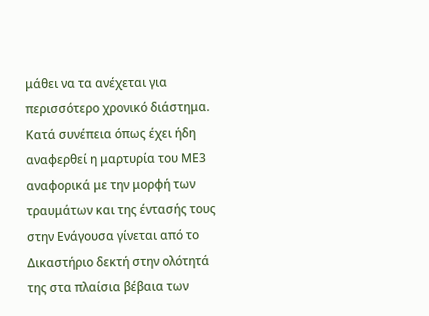μάθει να τα ανέχεται για περισσότερο χρονικό διάστημα. Κατά συνέπεια όπως έχει ήδη αναφερθεί η μαρτυρία του ΜΕ3 αναφορικά με την μορφή των τραυμάτων και της έντασής τους στην Ενάγουσα γίνεται από το Δικαστήριο δεκτή στην ολότητά της στα πλαίσια βέβαια των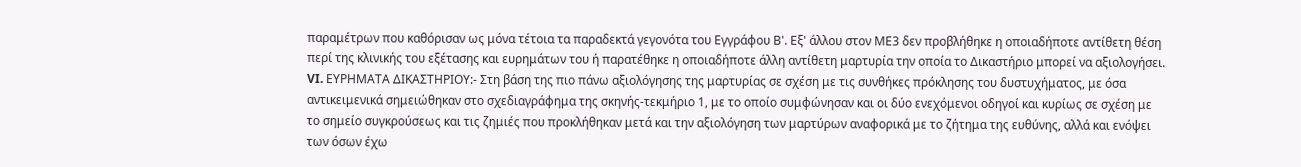παραμέτρων που καθόρισαν ως μόνα τέτοια τα παραδεκτά γεγονότα του Εγγράφου Β'. Εξ' άλλου στον ΜΕ3 δεν προβλήθηκε η οποιαδήποτε αντίθετη θέση περί της κλινικής του εξέτασης και ευρημάτων του ή παρατέθηκε η οποιαδήποτε άλλη αντίθετη μαρτυρία την οποία το Δικαστήριο μπορεί να αξιολογήσει. VI. ΕΥΡΗΜΑΤΑ ΔΙΚΑΣΤΗΡΙΟΥ:- Στη βάση της πιο πάνω αξιολόγησης της μαρτυρίας σε σχέση με τις συνθήκες πρόκλησης του δυστυχήματος, με όσα αντικειμενικά σημειώθηκαν στο σχεδιαγράφημα της σκηνής-τεκμήριο 1, με το οποίο συμφώνησαν και οι δύο ενεχόμενοι οδηγοί και κυρίως σε σχέση με το σημείο συγκρούσεως και τις ζημιές που προκλήθηκαν μετά και την αξιολόγηση των μαρτύρων αναφορικά με το ζήτημα της ευθύνης, αλλά και ενόψει των όσων έχω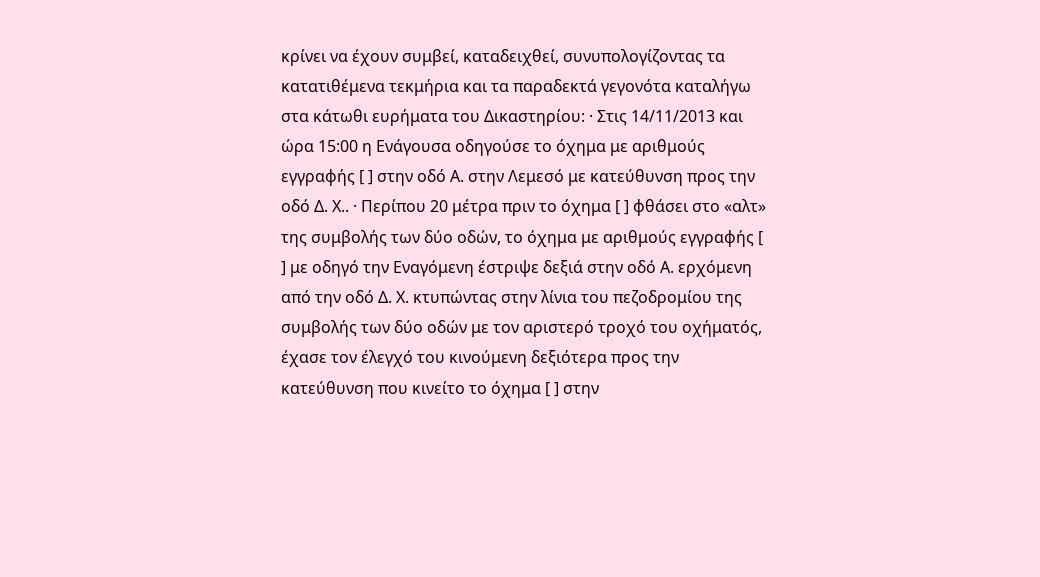κρίνει να έχουν συμβεί, καταδειχθεί, συνυπολογίζοντας τα κατατιθέμενα τεκμήρια και τα παραδεκτά γεγονότα καταλήγω στα κάτωθι ευρήματα του Δικαστηρίου: · Στις 14/11/2013 και ώρα 15:00 η Ενάγουσα οδηγούσε το όχημα με αριθμούς εγγραφής [ ] στην οδό Α. στην Λεμεσό με κατεύθυνση προς την οδό Δ. Χ.. · Περίπου 20 μέτρα πριν το όχημα [ ] φθάσει στο «αλτ» της συμβολής των δύο οδών, το όχημα με αριθμούς εγγραφής [ ] με οδηγό την Εναγόμενη έστριψε δεξιά στην οδό Α. ερχόμενη από την οδό Δ. Χ. κτυπώντας στην λίνια του πεζοδρομίου της συμβολής των δύο οδών με τον αριστερό τροχό του οχήματός, έχασε τον έλεγχό του κινούμενη δεξιότερα προς την κατεύθυνση που κινείτο το όχημα [ ] στην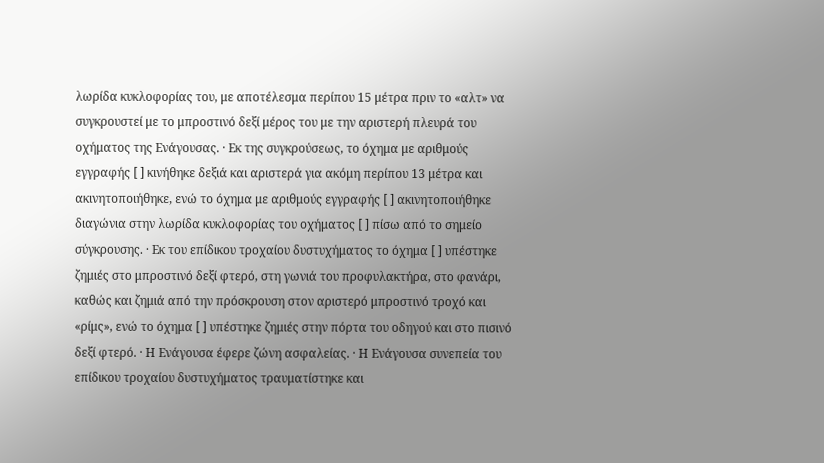λωρίδα κυκλοφορίας του, με αποτέλεσμα περίπου 15 μέτρα πριν το «αλτ» να συγκρουστεί με το μπροστινό δεξί μέρος του με την αριστερή πλευρά του οχήματος της Ενάγουσας. · Εκ της συγκρούσεως, το όχημα με αριθμούς εγγραφής [ ] κινήθηκε δεξιά και αριστερά για ακόμη περίπου 13 μέτρα και ακινητοποιήθηκε, ενώ το όχημα με αριθμούς εγγραφής [ ] ακινητοποιήθηκε διαγώνια στην λωρίδα κυκλοφορίας του οχήματος [ ] πίσω από το σημείο σύγκρουσης. · Εκ του επίδικου τροχαίου δυστυχήματος το όχημα [ ] υπέστηκε ζημιές στο μπροστινό δεξί φτερό, στη γωνιά του προφυλακτήρα, στο φανάρι, καθώς και ζημιά από την πρόσκρουση στον αριστερό μπροστινό τροχό και «ρίμς», ενώ το όχημα [ ] υπέστηκε ζημιές στην πόρτα του οδηγού και στο πισινό δεξί φτερό. · Η Ενάγουσα έφερε ζώνη ασφαλείας. · Η Ενάγουσα συνεπεία του επίδικου τροχαίου δυστυχήματος τραυματίστηκε και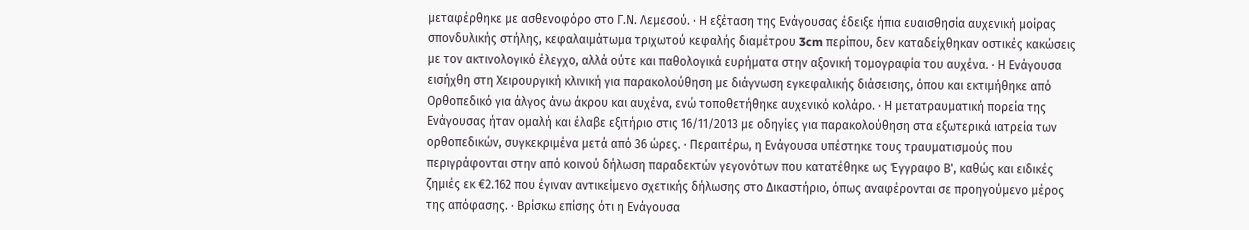μεταφέρθηκε με ασθενοφόρο στο Γ.Ν. Λεμεσού. · Η εξέταση της Ενάγουσας έδειξε ήπια ευαισθησία αυχενική μοίρας σπονδυλικής στήλης, κεφαλαιμάτωμα τριχωτού κεφαλής διαμέτρου 3cm περίπου, δεν καταδείχθηκαν οστικές κακώσεις με τον ακτινολογικό έλεγχο, αλλά ούτε και παθολογικά ευρήματα στην αξονική τομογραφία του αυχένα. · Η Ενάγουσα εισήχθη στη Χειρουργική κλινική για παρακολούθηση με διάγνωση εγκεφαλικής διάσεισης, όπου και εκτιμήθηκε από Ορθοπεδικό για άλγος άνω άκρου και αυχένα, ενώ τοποθετήθηκε αυχενικό κολάρο. · Η μετατραυματική πορεία της Ενάγουσας ήταν ομαλή και έλαβε εξιτήριο στις 16/11/2013 με οδηγίες για παρακολούθηση στα εξωτερικά ιατρεία των ορθοπεδικών, συγκεκριμένα μετά από 36 ώρες. · Περαιτέρω, η Ενάγουσα υπέστηκε τους τραυματισμούς που περιγράφονται στην από κοινού δήλωση παραδεκτών γεγονότων που κατατέθηκε ως Έγγραφο Β', καθώς και ειδικές ζημιές εκ €2.162 που έγιναν αντικείμενο σχετικής δήλωσης στο Δικαστήριο, όπως αναφέρονται σε προηγούμενο μέρος της απόφασης. · Βρίσκω επίσης ότι η Ενάγουσα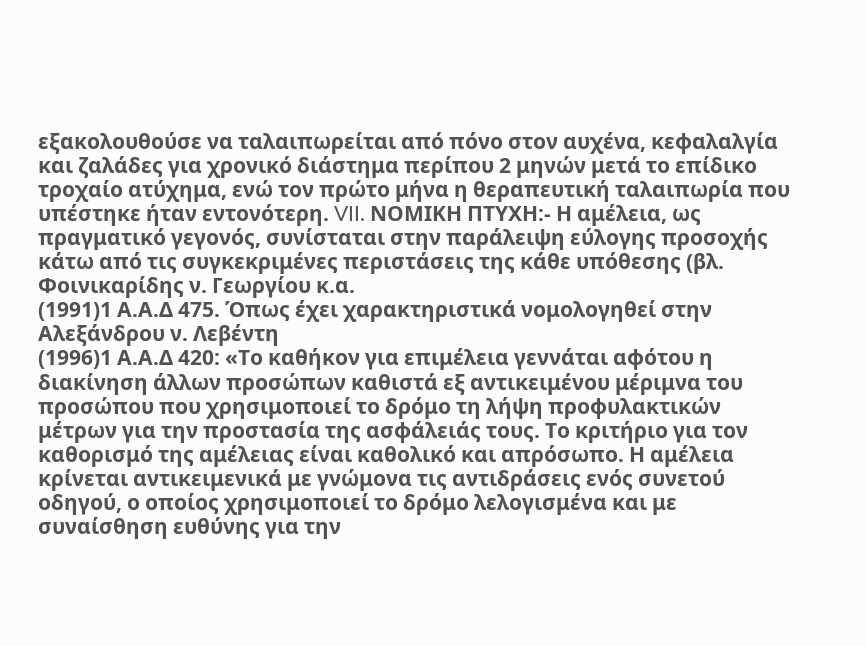εξακολουθούσε να ταλαιπωρείται από πόνο στον αυχένα, κεφαλαλγία και ζαλάδες για χρονικό διάστημα περίπου 2 μηνών μετά το επίδικο τροχαίο ατύχημα, ενώ τον πρώτο μήνα η θεραπευτική ταλαιπωρία που υπέστηκε ήταν εντονότερη. VII. ΝΟΜΙΚΗ ΠΤΥΧΗ:- Η αμέλεια, ως πραγματικό γεγονός, συνίσταται στην παράλειψη εύλογης προσοχής κάτω από τις συγκεκριμένες περιστάσεις της κάθε υπόθεσης (βλ. Φοινικαρίδης ν. Γεωργίου κ.α.
(1991)1 Α.Α.Δ 475. Όπως έχει χαρακτηριστικά νομολογηθεί στην Αλεξάνδρου ν. Λεβέντη
(1996)1 Α.Α.Δ 420: «Το καθήκον για επιμέλεια γεννάται αφότου η διακίνηση άλλων προσώπων καθιστά εξ αντικειμένου μέριμνα του προσώπου που χρησιμοποιεί το δρόμο τη λήψη προφυλακτικών μέτρων για την προστασία της ασφάλειάς τους. Το κριτήριο για τον καθορισμό της αμέλειας είναι καθολικό και απρόσωπο. Η αμέλεια κρίνεται αντικειμενικά με γνώμονα τις αντιδράσεις ενός συνετού οδηγού, ο οποίος χρησιμοποιεί το δρόμο λελογισμένα και με συναίσθηση ευθύνης για την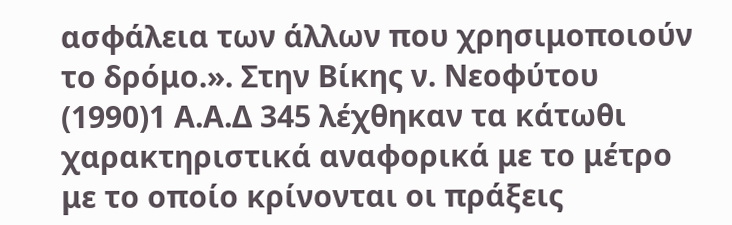ασφάλεια των άλλων που χρησιμοποιούν το δρόμο.». Στην Βίκης ν. Νεοφύτου
(1990)1 Α.Α.Δ 345 λέχθηκαν τα κάτωθι χαρακτηριστικά αναφορικά με το μέτρο με το οποίο κρίνονται οι πράξεις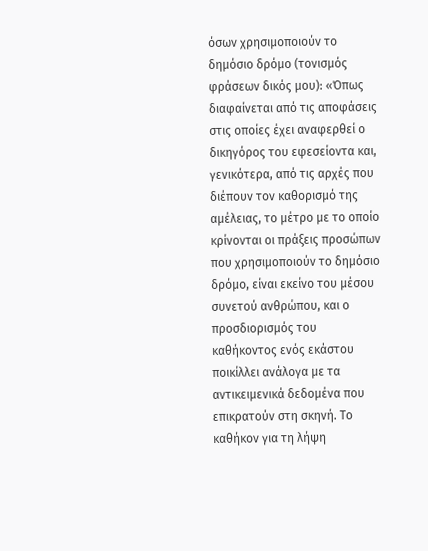όσων χρησιμοποιούν το δημόσιο δρόμο (τονισμός φράσεων δικός μου): «Όπως διαφαίνεται από τις αποφάσεις στις οποίες έχει αναφερθεί ο δικηγόρος του εφεσείοντα και, γενικότερα, από τις αρχές που διέπουν τον καθορισμό της αμέλειας, το μέτρο με το οποίο κρίνονται οι πράξεις προσώπων που χρησιμοποιούν το δημόσιο δρόμο, είναι εκείνο του μέσου συνετού ανθρώπου, και ο προσδιορισμός του καθήκοντος ενός εκάστου ποικίλλει ανάλογα με τα αντικειμενικά δεδομένα που επικρατούν στη σκηνή. Το καθήκον για τη λήψη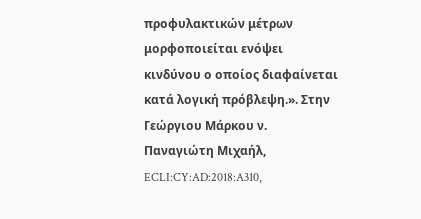προφυλακτικών μέτρων μορφοποιείται ενόψει κινδύνου ο οποίος διαφαίνεται κατά λογική πρόβλεψη.». Στην Γεώργιου Μάρκου ν. Παναγιώτη Μιχαήλ, ECLI:CY:AD:2018:A310,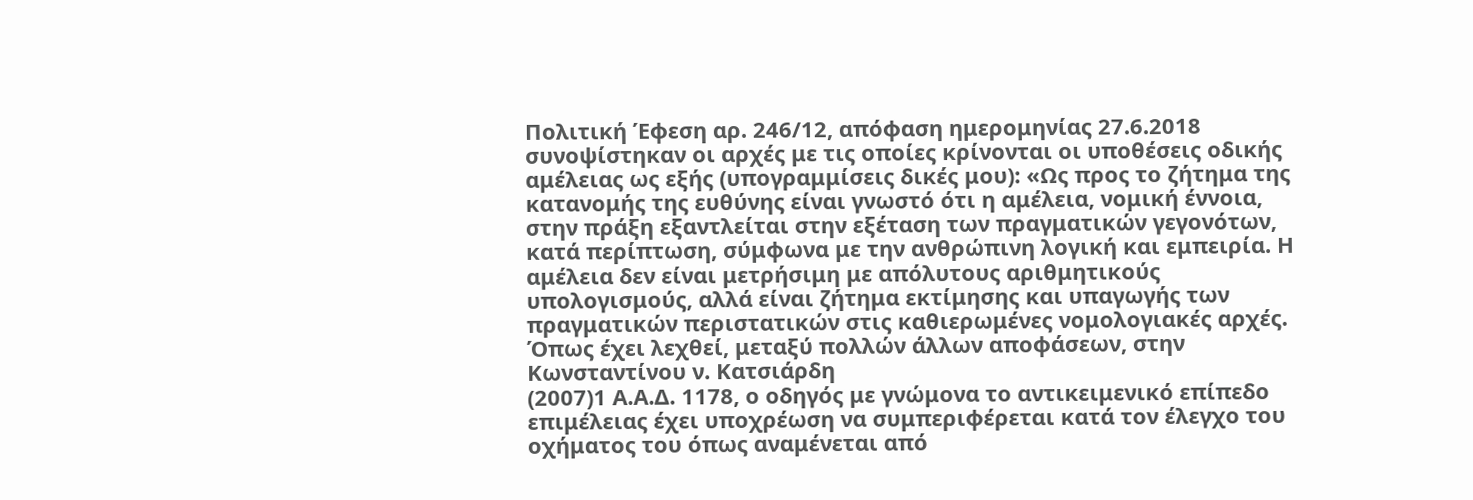Πολιτική Έφεση αρ. 246/12, απόφαση ημερομηνίας 27.6.2018 συνοψίστηκαν οι αρχές με τις οποίες κρίνονται οι υποθέσεις οδικής αμέλειας ως εξής (υπογραμμίσεις δικές μου): «Ως προς το ζήτημα της κατανομής της ευθύνης είναι γνωστό ότι η αμέλεια, νομική έννοια, στην πράξη εξαντλείται στην εξέταση των πραγματικών γεγονότων, κατά περίπτωση, σύμφωνα με την ανθρώπινη λογική και εμπειρία. Η αμέλεια δεν είναι μετρήσιμη με απόλυτους αριθμητικούς υπολογισμούς, αλλά είναι ζήτημα εκτίμησης και υπαγωγής των πραγματικών περιστατικών στις καθιερωμένες νομολογιακές αρχές. Όπως έχει λεχθεί, μεταξύ πολλών άλλων αποφάσεων, στην Κωνσταντίνου ν. Κατσιάρδη
(2007)1 Α.Α.Δ. 1178, ο οδηγός με γνώμονα το αντικειμενικό επίπεδο επιμέλειας έχει υποχρέωση να συμπεριφέρεται κατά τον έλεγχο του οχήματος του όπως αναμένεται από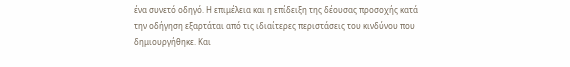ένα συνετό οδηγό. Η επιμέλεια και η επίδειξη της δέουσας προσοχής κατά την οδήγηση εξαρτάται από τις ιδιαίτερες περιστάσεις του κινδύνου που δημιουργήθηκε. Και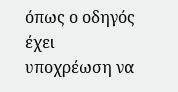όπως ο οδηγός έχει υποχρέωση να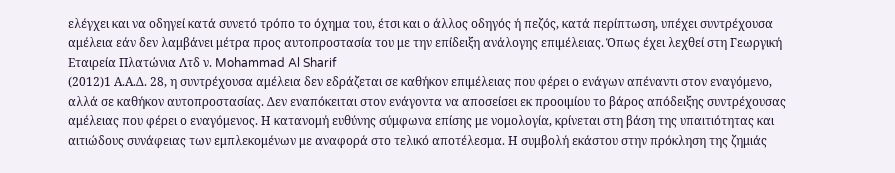ελέγχει και να οδηγεί κατά συνετό τρόπο το όχημα του, έτσι και ο άλλος οδηγός ή πεζός, κατά περίπτωση, υπέχει συντρέχουσα αμέλεια εάν δεν λαμβάνει μέτρα προς αυτοπροστασία του με την επίδειξη ανάλογης επιμέλειας. Όπως έχει λεχθεί στη Γεωργική Εταιρεία Πλατώνια Λτδ ν. Mohammad Al Sharif
(2012)1 Α.Α.Δ. 28, η συντρέχουσα αμέλεια δεν εδράζεται σε καθήκον επιμέλειας που φέρει ο ενάγων απέναντι στον εναγόμενο, αλλά σε καθήκον αυτοπροστασίας. Δεν εναπόκειται στον ενάγοντα να αποσείσει εκ προοιμίου το βάρος απόδειξης συντρέχουσας αμέλειας που φέρει ο εναγόμενος. Η κατανομή ευθύνης σύμφωνα επίσης με νομολογία, κρίνεται στη βάση της υπαιτιότητας και αιτιώδους συνάφειας των εμπλεκομένων με αναφορά στο τελικό αποτέλεσμα. Η συμβολή εκάστου στην πρόκληση της ζημιάς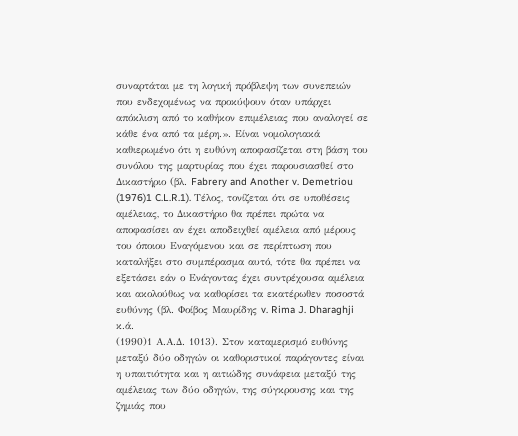συναρτάται με τη λογική πρόβλεψη των συνεπειών που ενδεχομένως να προκύψουν όταν υπάρχει απόκλιση από το καθήκον επιμέλειας που αναλογεί σε κάθε ένα από τα μέρη.». Είναι νομολογιακά καθιερωμένο ότι η ευθύνη αποφασίζεται στη βάση του συνόλου της μαρτυρίας που έχει παρουσιασθεί στο Δικαστήριο (βλ. Fabrery and Another v. Demetriou
(1976)1 C.L.R.1). Τέλος, τονίζεται ότι σε υποθέσεις αμέλειας, το Δικαστήριο θα πρέπει πρώτα να αποφασίσει αν έχει αποδειχθεί αμέλεια από μέρους του όποιου Εναγόμενου και σε περίπτωση που καταλήξει στο συμπέρασμα αυτό, τότε θα πρέπει να εξετάσει εάν ο Ενάγοντας έχει συντρέχουσα αμέλεια και ακολούθως να καθορίσει τα εκατέρωθεν ποσοστά ευθύνης (βλ. Φοίβος Μαυρίδης v. Rima J. Dharaghji κ.ά.
(1990)1 Α.Α.Δ. 1013). Στον καταμερισμό ευθύνης μεταξύ δύο οδηγών οι καθοριστικοί παράγοντες είναι η υπαιτιότητα και η αιτιώδης συνάφεια μεταξύ της αμέλειας των δύο οδηγών, της σύγκρουσης και της ζημιάς που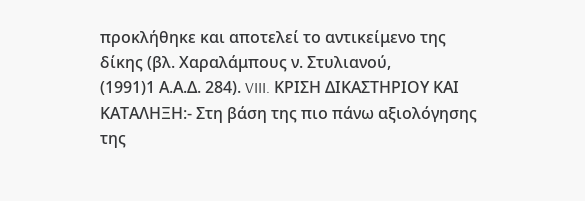προκλήθηκε και αποτελεί το αντικείμενο της δίκης (βλ. Χαραλάμπους ν. Στυλιανού,
(1991)1 Α.Α.Δ. 284). VIII. ΚΡΙΣΗ ΔΙΚΑΣΤΗΡΙΟΥ ΚΑΙ ΚΑΤΑΛΗΞΗ:- Στη βάση της πιο πάνω αξιολόγησης της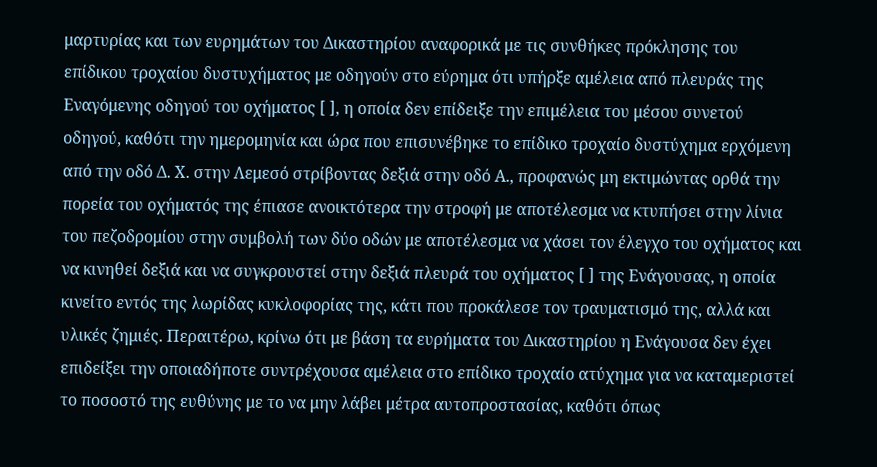μαρτυρίας και των ευρημάτων του Δικαστηρίου αναφορικά με τις συνθήκες πρόκλησης του επίδικου τροχαίου δυστυχήματος με οδηγούν στο εύρημα ότι υπήρξε αμέλεια από πλευράς της Εναγόμενης οδηγού του οχήματος [ ], η οποία δεν επίδειξε την επιμέλεια του μέσου συνετού οδηγού, καθότι την ημερομηνία και ώρα που επισυνέβηκε το επίδικο τροχαίο δυστύχημα ερχόμενη από την οδό Δ. Χ. στην Λεμεσό στρίβοντας δεξιά στην οδό Α., προφανώς μη εκτιμώντας ορθά την πορεία του οχήματός της έπιασε ανοικτότερα την στροφή με αποτέλεσμα να κτυπήσει στην λίνια του πεζοδρομίου στην συμβολή των δύο οδών με αποτέλεσμα να χάσει τον έλεγχο του οχήματος και να κινηθεί δεξιά και να συγκρουστεί στην δεξιά πλευρά του οχήματος [ ] της Ενάγουσας, η οποία κινείτο εντός της λωρίδας κυκλοφορίας της, κάτι που προκάλεσε τον τραυματισμό της, αλλά και υλικές ζημιές. Περαιτέρω, κρίνω ότι με βάση τα ευρήματα του Δικαστηρίου η Ενάγουσα δεν έχει επιδείξει την οποιαδήποτε συντρέχουσα αμέλεια στο επίδικο τροχαίο ατύχημα για να καταμεριστεί το ποσοστό της ευθύνης με το να μην λάβει μέτρα αυτοπροστασίας, καθότι όπως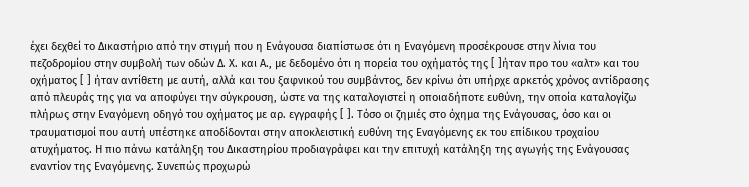έχει δεχθεί το Δικαστήριο από την στιγμή που η Ενάγουσα διαπίστωσε ότι η Εναγόμενη προσέκρουσε στην λίνια του πεζοδρομίου στην συμβολή των οδών Δ. Χ. και Α., με δεδομένο ότι η πορεία του οχήματός της [ ]ήταν προ του «αλτ» και του οχήματος [ ] ήταν αντίθετη με αυτή, αλλά και του ξαφνικού του συμβάντος, δεν κρίνω ότι υπήρχε αρκετός χρόνος αντίδρασης από πλευράς της για να αποφύγει την σύγκρουση, ώστε να της καταλογιστεί η οποιαδήποτε ευθύνη, την οποία καταλογίζω πλήρως στην Εναγόμενη οδηγό του οχήματος με αρ. εγγραφής [ ]. Τόσο οι ζημιές στο όχημα της Ενάγουσας, όσο και οι τραυματισμοί που αυτή υπέστηκε αποδίδονται στην αποκλειστική ευθύνη της Εναγόμενης εκ του επίδικου τροχαίου ατυχήματος. Η πιο πάνω κατάληξη του Δικαστηρίου προδιαγράφει και την επιτυχή κατάληξη της αγωγής της Ενάγουσας εναντίον της Εναγόμενης. Συνεπώς προχωρώ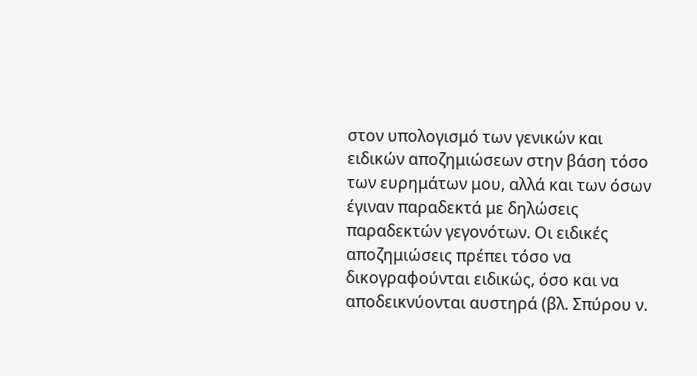στον υπολογισμό των γενικών και ειδικών αποζημιώσεων στην βάση τόσο των ευρημάτων μου, αλλά και των όσων έγιναν παραδεκτά με δηλώσεις παραδεκτών γεγονότων. Οι ειδικές αποζημιώσεις πρέπει τόσο να δικογραφούνται ειδικώς, όσο και να αποδεικνύονται αυστηρά (βλ. Σπύρου ν.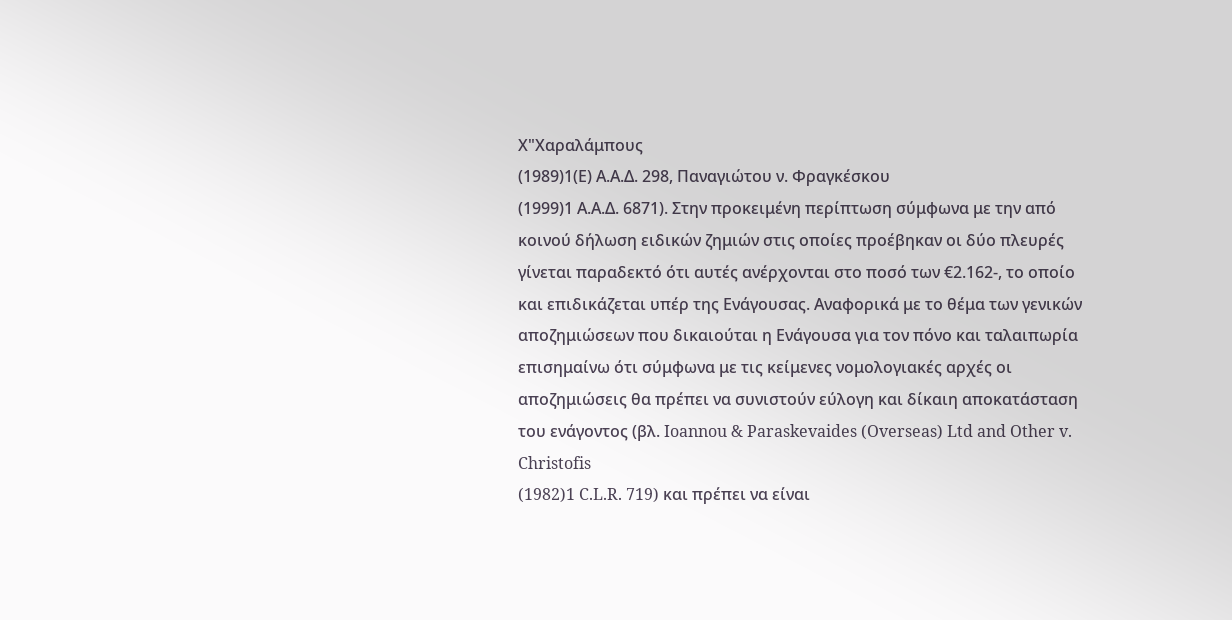Χ"Χαραλάμπους
(1989)1(Ε) Α.Α.Δ. 298, Παναγιώτου ν. Φραγκέσκου
(1999)1 Α.Α.Δ. 6871). Στην προκειμένη περίπτωση σύμφωνα με την από κοινού δήλωση ειδικών ζημιών στις οποίες προέβηκαν οι δύο πλευρές γίνεται παραδεκτό ότι αυτές ανέρχονται στο ποσό των €2.162-, το οποίο και επιδικάζεται υπέρ της Ενάγουσας. Αναφορικά με το θέμα των γενικών αποζημιώσεων που δικαιούται η Ενάγουσα για τον πόνο και ταλαιπωρία επισημαίνω ότι σύμφωνα με τις κείμενες νομολογιακές αρχές οι αποζημιώσεις θα πρέπει να συνιστούν εύλογη και δίκαιη αποκατάσταση του ενάγοντος (βλ. Ioannou & Paraskevaides (Overseas) Ltd and Other v. Christofis
(1982)1 C.L.R. 719) και πρέπει να είναι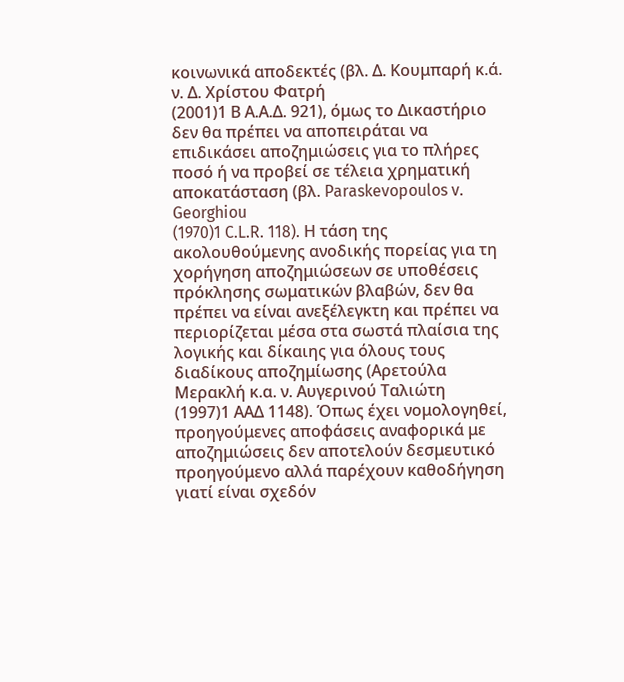κοινωνικά αποδεκτές (βλ. Δ. Κουμπαρή κ.ά. ν. Δ. Χρίστου Φατρή
(2001)1 Β Α.Α.Δ. 921), όμως το Δικαστήριο δεν θα πρέπει να αποπειράται να επιδικάσει αποζημιώσεις για το πλήρες ποσό ή να προβεί σε τέλεια χρηματική αποκατάσταση (βλ. Paraskevopoulos v. Georghiou
(1970)1 C.L.R. 118). Η τάση της ακολουθούμενης ανοδικής πορείας για τη χορήγηση αποζημιώσεων σε υποθέσεις πρόκλησης σωματικών βλαβών, δεν θα πρέπει να είναι ανεξέλεγκτη και πρέπει να περιορίζεται μέσα στα σωστά πλαίσια της λογικής και δίκαιης για όλους τους διαδίκους αποζημίωσης (Αρετούλα Μερακλή κ.α. ν. Αυγερινού Ταλιώτη
(1997)1 ΑΑΔ 1148). Όπως έχει νομολογηθεί, προηγούμενες αποφάσεις αναφορικά με αποζημιώσεις δεν αποτελούν δεσμευτικό προηγούμενο αλλά παρέχουν καθοδήγηση γιατί είναι σχεδόν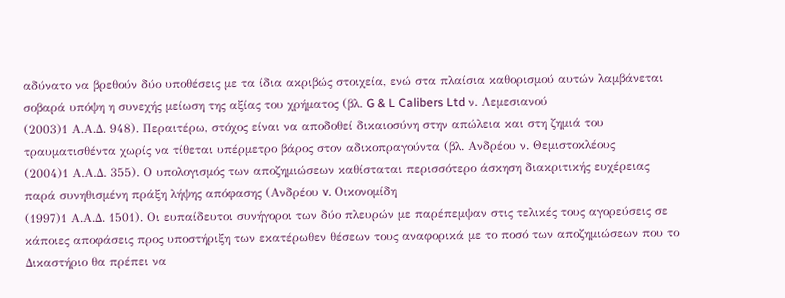αδύνατο να βρεθούν δύο υποθέσεις με τα ίδια ακριβώς στοιχεία, ενώ στα πλαίσια καθορισμού αυτών λαμβάνεται σοβαρά υπόψη η συνεχής μείωση της αξίας του χρήματος (βλ. G & L Calibers Ltd ν. Λεμεσιανού
(2003)1 Α.Α.Δ. 948). Περαιτέρω, στόχος είναι να αποδοθεί δικαιοσύνη στην απώλεια και στη ζημιά του τραυματισθέντα χωρίς να τίθεται υπέρμετρο βάρος στον αδικοπραγούντα (βλ. Ανδρέου ν. Θεμιστοκλέους
(2004)1 Α.Α.Δ. 355). Ο υπολογισμός των αποζημιώσεων καθίσταται περισσότερο άσκηση διακριτικής ευχέρειας παρά συνηθισμένη πράξη λήψης απόφασης (Ανδρέου v. Οικονομίδη
(1997)1 Α.Α.Δ. 1501). Οι ευπαίδευτοι συνήγοροι των δύο πλευρών με παρέπεμψαν στις τελικές τους αγορεύσεις σε κάποιες αποφάσεις προς υποστήριξη των εκατέρωθεν θέσεων τους αναφορικά με το ποσό των αποζημιώσεων που το Δικαστήριο θα πρέπει να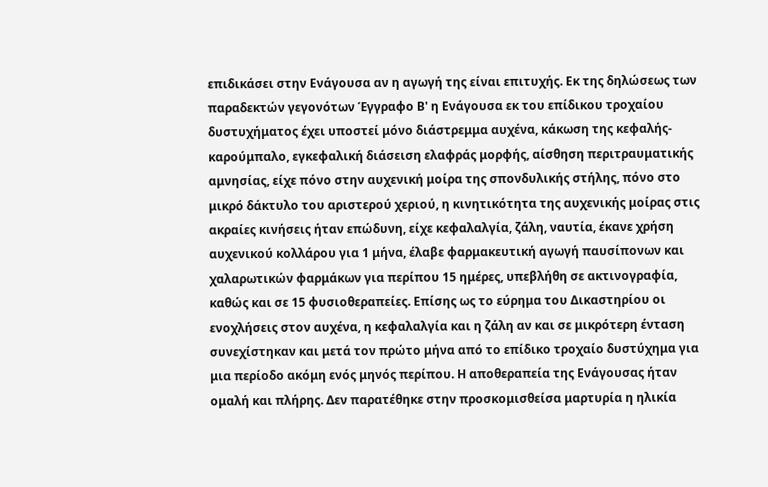επιδικάσει στην Ενάγουσα αν η αγωγή της είναι επιτυχής. Εκ της δηλώσεως των παραδεκτών γεγονότων Έγγραφο Β' η Ενάγουσα εκ του επίδικου τροχαίου δυστυχήματος έχει υποστεί μόνο διάστρεμμα αυχένα, κάκωση της κεφαλής-καρούμπαλο, εγκεφαλική διάσειση ελαφράς μορφής, αίσθηση περιτραυματικής αμνησίας, είχε πόνο στην αυχενική μοίρα της σπονδυλικής στήλης, πόνο στο μικρό δάκτυλο του αριστερού χεριού, η κινητικότητα της αυχενικής μοίρας στις ακραίες κινήσεις ήταν επώδυνη, είχε κεφαλαλγία, ζάλη, ναυτία, έκανε χρήση αυχενικού κολλάρου για 1 μήνα, έλαβε φαρμακευτική αγωγή παυσίπονων και χαλαρωτικών φαρμάκων για περίπου 15 ημέρες, υπεβλήθη σε ακτινογραφία, καθώς και σε 15 φυσιοθεραπείες. Επίσης ως το εύρημα του Δικαστηρίου οι ενοχλήσεις στον αυχένα, η κεφαλαλγία και η ζάλη αν και σε μικρότερη ένταση συνεχίστηκαν και μετά τον πρώτο μήνα από το επίδικο τροχαίο δυστύχημα για μια περίοδο ακόμη ενός μηνός περίπου. Η αποθεραπεία της Ενάγουσας ήταν ομαλή και πλήρης. Δεν παρατέθηκε στην προσκομισθείσα μαρτυρία η ηλικία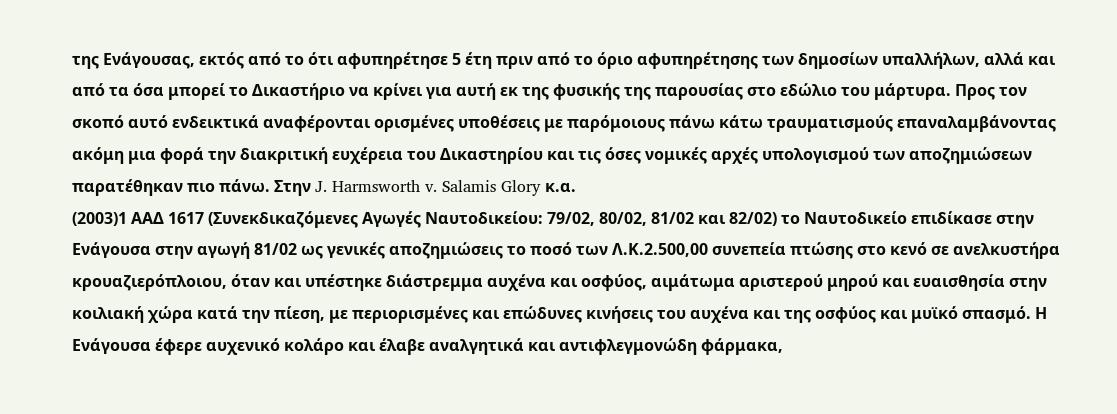της Ενάγουσας, εκτός από το ότι αφυπηρέτησε 5 έτη πριν από το όριο αφυπηρέτησης των δημοσίων υπαλλήλων, αλλά και από τα όσα μπορεί το Δικαστήριο να κρίνει για αυτή εκ της φυσικής της παρουσίας στο εδώλιο του μάρτυρα. Προς τον σκοπό αυτό ενδεικτικά αναφέρονται ορισμένες υποθέσεις με παρόμοιους πάνω κάτω τραυματισμούς επαναλαμβάνοντας ακόμη μια φορά την διακριτική ευχέρεια του Δικαστηρίου και τις όσες νομικές αρχές υπολογισμού των αποζημιώσεων παρατέθηκαν πιο πάνω. Στην J. Harmsworth v. Salamis Glory κ.α.
(2003)1 ΑΑΔ 1617 (Συνεκδικαζόμενες Αγωγές Ναυτοδικείου: 79/02, 80/02, 81/02 και 82/02) το Ναυτοδικείο επιδίκασε στην Ενάγουσα στην αγωγή 81/02 ως γενικές αποζημιώσεις το ποσό των Λ.Κ.2.500,00 συνεπεία πτώσης στο κενό σε ανελκυστήρα κρουαζιερόπλοιου, όταν και υπέστηκε διάστρεμμα αυχένα και οσφύος, αιμάτωμα αριστερού μηρού και ευαισθησία στην κοιλιακή χώρα κατά την πίεση, με περιορισμένες και επώδυνες κινήσεις του αυχένα και της οσφύος και μυϊκό σπασμό. Η Ενάγουσα έφερε αυχενικό κολάρο και έλαβε αναλγητικά και αντιφλεγμονώδη φάρμακα,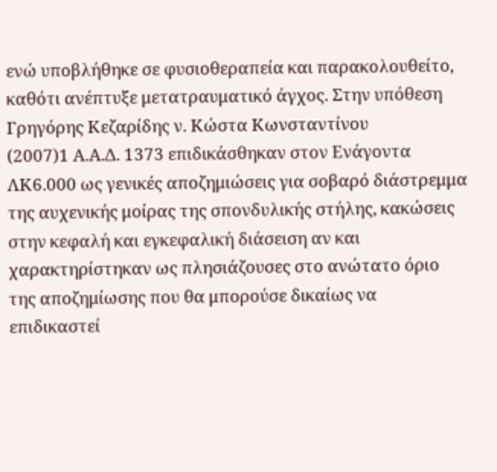ενώ υποβλήθηκε σε φυσιοθεραπεία και παρακολουθείτο, καθότι ανέπτυξε μετατραυματικό άγχος. Στην υπόθεση Γρηγόρης Κεζαρίδης ν. Κώστα Κωνσταντίνου
(2007)1 Α.Α.Δ. 1373 επιδικάσθηκαν στον Ενάγοντα ΛΚ6.000 ως γενικές αποζημιώσεις για σοβαρό διάστρεμμα της αυχενικής μοίρας της σπονδυλικής στήλης, κακώσεις στην κεφαλή και εγκεφαλική διάσειση αν και χαρακτηρίστηκαν ως πλησιάζουσες στο ανώτατο όριο της αποζημίωσης που θα μπορούσε δικαίως να επιδικαστεί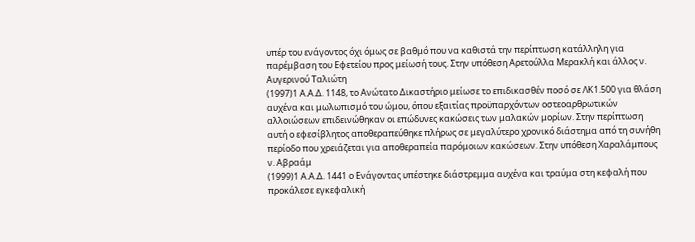υπέρ του ενάγοντος όχι όμως σε βαθμό που να καθιστά την περίπτωση κατάλληλη για παρέμβαση του Εφετείου προς μείωσή τους. Στην υπόθεση Αρετούλλα Μερακλή και άλλος ν. Αυγερινού Ταλιώτη
(1997)1 Α.Α.Δ. 1148, το Ανώτατο Δικαστήριο μείωσε το επιδικασθέν ποσό σε ΛΚ1.500 για θλάση αυχένα και μωλωπισμό του ώμου, όπου εξαιτίας προϋπαρχόντων οστεοαρθρωτικών αλλοιώσεων επιδεινώθηκαν οι επώδυνες κακώσεις των μαλακών μορίων. Στην περίπτωση αυτή ο εφεσίβλητος αποθεραπεύθηκε πλήρως σε μεγαλύτερο χρονικό διάστημα από τη συνήθη περίοδο που χρειάζεται για αποθεραπεία παρόμοιων κακώσεων. Στην υπόθεση Χαραλάμπους ν. Αβραάμ
(1999)1 Α.Α.Δ. 1441 ο Ενάγοντας υπέστηκε διάστρεμμα αυχένα και τραύμα στη κεφαλή που προκάλεσε εγκεφαλική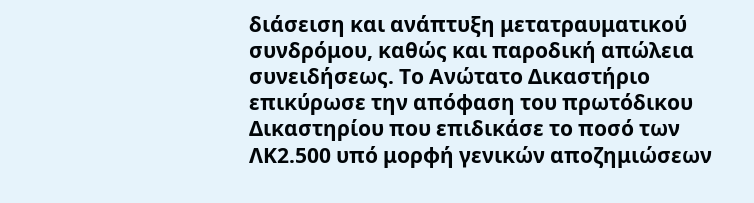διάσειση και ανάπτυξη μετατραυματικού συνδρόμου, καθώς και παροδική απώλεια συνειδήσεως. Το Ανώτατο Δικαστήριο επικύρωσε την απόφαση του πρωτόδικου Δικαστηρίου που επιδικάσε το ποσό των ΛΚ2.500 υπό μορφή γενικών αποζημιώσεων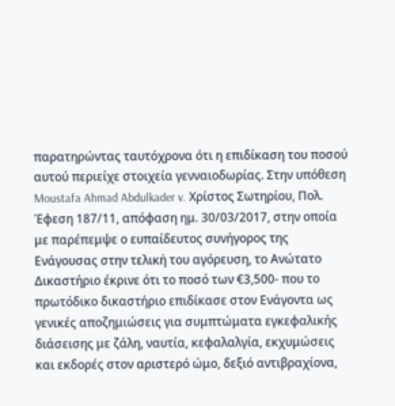παρατηρώντας ταυτόχρονα ότι η επιδίκαση του ποσού αυτού περιείχε στοιχεία γενναιοδωρίας. Στην υπόθεση Moustafa Ahmad Abdulkader v. Χρίστος Σωτηρίου, Πολ. Έφεση 187/11, απόφαση ημ. 30/03/2017, στην οποία με παρέπεμψε ο ευπαίδευτος συνήγορος της Ενάγουσας στην τελική του αγόρευση, το Ανώτατο Δικαστήριο έκρινε ότι το ποσό των €3,500- που το πρωτόδικο δικαστήριο επιδίκασε στον Ενάγοντα ως γενικές αποζημιώσεις για συμπτώματα εγκεφαλικής διάσεισης με ζάλη, ναυτία, κεφαλαλγία, εκχυμώσεις και εκδορές στον αριστερό ώμο, δεξιό αντιβραχίονα,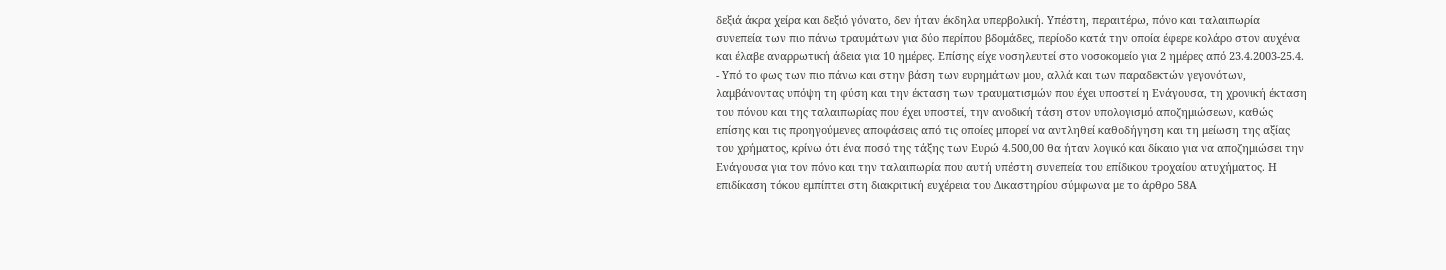δεξιά άκρα χείρα και δεξιό γόνατο, δεν ήταν έκδηλα υπερβολική. Υπέστη, περαιτέρω, πόνο και ταλαιπωρία συνεπεία των πιο πάνω τραυμάτων για δύο περίπου βδομάδες, περίοδο κατά την οποία έφερε κολάρο στον αυχένα και έλαβε αναρρωτική άδεια για 10 ημέρες. Επίσης είχε νοσηλευτεί στο νοσοκομείο για 2 ημέρες από 23.4.2003-25.4.
- Υπό το φως των πιο πάνω και στην βάση των ευρημάτων μου, αλλά και των παραδεκτών γεγονότων, λαμβάνοντας υπόψη τη φύση και την έκταση των τραυματισμών που έχει υποστεί η Ενάγουσα, τη χρονική έκταση του πόνου και της ταλαιπωρίας που έχει υποστεί, την ανοδική τάση στον υπολογισμό αποζημιώσεων, καθώς επίσης και τις προηγούμενες αποφάσεις από τις οποίες μπορεί να αντληθεί καθοδήγηση και τη μείωση της αξίας του χρήματος, κρίνω ότι ένα ποσό της τάξης των Ευρώ 4.500,00 θα ήταν λογικό και δίκαιο για να αποζημιώσει την Ενάγουσα για τον πόνο και την ταλαιπωρία που αυτή υπέστη συνεπεία του επίδικου τροχαίου ατυχήματος. Η επιδίκαση τόκου εμπίπτει στη διακριτική ευχέρεια του Δικαστηρίου σύμφωνα με το άρθρο 58Α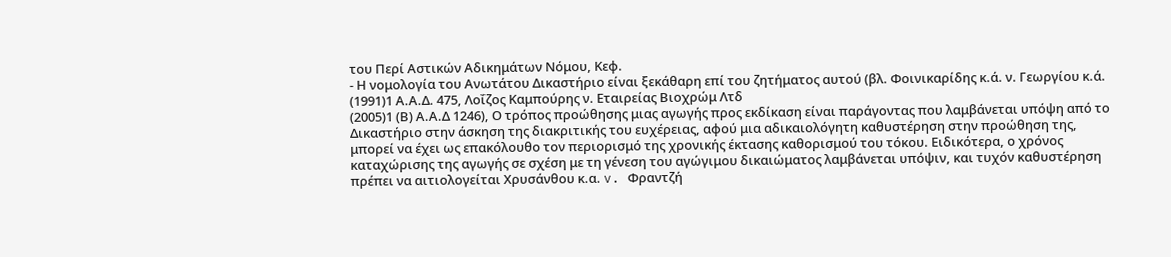του Περί Αστικών Αδικημάτων Νόμου, Κεφ.
- Η νομολογία του Ανωτάτου Δικαστήριο είναι ξεκάθαρη επί του ζητήματος αυτού (βλ. Φοινικαρίδης κ.ά. ν. Γεωργίου κ.ά.
(1991)1 Α.Α.Δ. 475, Λοΐζος Καμπούρης ν. Εταιρείας Βιοχρώμ Λτδ
(2005)1 (Β) Α.Α.Δ 1246), Ο τρόπος προώθησης μιας αγωγής προς εκδίκαση είναι παράγοντας που λαμβάνεται υπόψη από το Δικαστήριο στην άσκηση της διακριτικής του ευχέρειας, αφού μια αδικαιολόγητη καθυστέρηση στην προώθηση της, μπορεί να έχει ως επακόλουθο τον περιορισμό της χρονικής έκτασης καθορισμού του τόκου. Ειδικότερα, ο χρόνος καταχώρισης της αγωγής σε σχέση με τη γένεση του αγώγιμου δικαιώματος λαμβάνεται υπόψιν, και τυχόν καθυστέρηση πρέπει να αιτιολογείται Χρυσάνθου κ.α. v. Φραντζή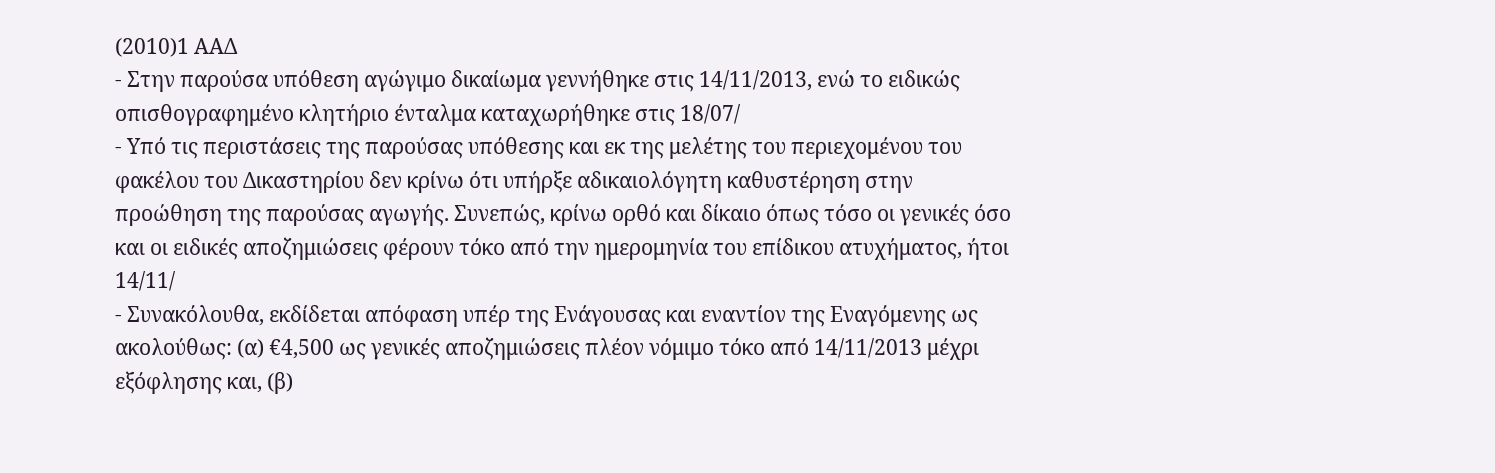(2010)1 ΑΑΔ
- Στην παρούσα υπόθεση αγώγιμο δικαίωμα γεννήθηκε στις 14/11/2013, ενώ το ειδικώς οπισθογραφημένο κλητήριο ένταλμα καταχωρήθηκε στις 18/07/
- Υπό τις περιστάσεις της παρούσας υπόθεσης και εκ της μελέτης του περιεχομένου του φακέλου του Δικαστηρίου δεν κρίνω ότι υπήρξε αδικαιολόγητη καθυστέρηση στην προώθηση της παρούσας αγωγής. Συνεπώς, κρίνω ορθό και δίκαιο όπως τόσο οι γενικές όσο και οι ειδικές αποζημιώσεις φέρουν τόκο από την ημερομηνία του επίδικου ατυχήματος, ήτοι 14/11/
- Συνακόλουθα, εκδίδεται απόφαση υπέρ της Ενάγουσας και εναντίον της Εναγόμενης ως ακολούθως: (α) €4,500 ως γενικές αποζημιώσεις πλέον νόμιμο τόκο από 14/11/2013 μέχρι εξόφλησης και, (β)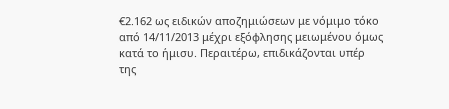€2.162 ως ειδικών αποζημιώσεων με νόμιμο τόκο από 14/11/2013 μέχρι εξόφλησης μειωμένου όμως κατά το ήμισυ. Περαιτέρω, επιδικάζονται υπέρ της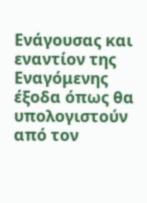Ενάγουσας και εναντίον της Εναγόμενης έξοδα όπως θα υπολογιστούν από τον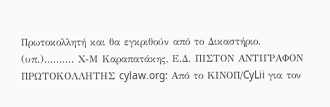Πρωτοκολλητή και θα εγκριθούν από το Δικαστήριο. (υπ.).......... Χ-Μ Καραπατάκης, Ε.Δ. ΠΙΣΤΟΝ ΑΝΤΙΓΡΑΦΟΝ ΠΡΩΤΟΚΟΛΛΗΤΗΣ cylaw.org: Από το ΚΙΝOΠ/CyLii για τον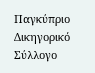Παγκύπριο Δικηγορικό Σύλλογο